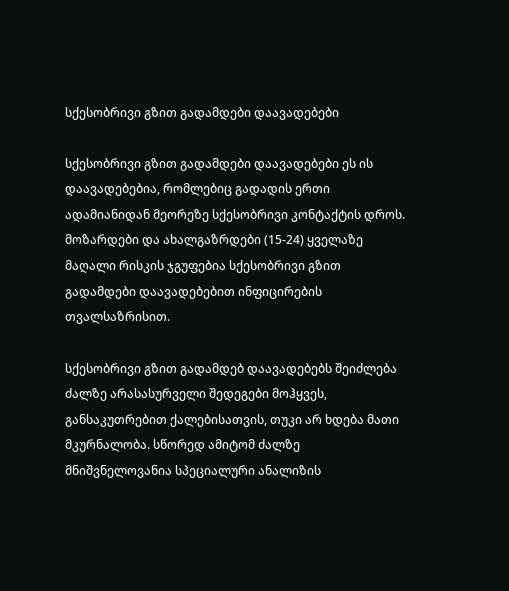სქესობრივი გზით გადამდები დაავადებები

სქესობრივი გზით გადამდები დაავადებები ეს ის დაავადებებია, რომლებიც გადადის ერთი ადამიანიდან მეორეზე სქესობრივი კონტაქტის დროს. მოზარდები და ახალგაზრდები (15-24) ყველაზე მაღალი რისკის ჯგუფებია სქესობრივი გზით გადამდები დაავადებებით ინფიცირების თვალსაზრისით.

სქესობრივი გზით გადამდებ დაავადებებს შეიძლება ძალზე არასასურველი შედეგები მოჰყვეს, განსაკუთრებით ქალებისათვის, თუკი არ ხდება მათი მკურნალობა. სწორედ ამიტომ ძალზე მნიშვნელოვანია სპეციალური ანალიზის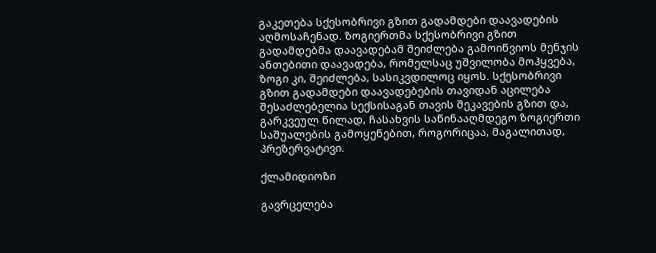გაკეთება სქესობრივი გზით გადამდები დაავადების აღმოსაჩენად. ზოგიერთმა სქესობრივი გზით გადამდებმა დაავადებამ შეიძლება გამოიწვიოს მენჯის ანთებითი დაავადება, რომელსაც უშვილობა მოჰყვება, ზოგი კი, შეიძლება, სასიკვდილოც იყოს. სქესობრივი გზით გადამდები დაავადებების თავიდან აცილება შესაძლებელია სექსისაგან თავის შეკავების გზით და, გარკვეულ წილად, ჩასახვის საწინააღმდეგო ზოგიერთი საშუალების გამოყენებით, როგორიცაა, მაგალითად, პრეზერვატივი.

ქლამიდიოზი

გავრცელება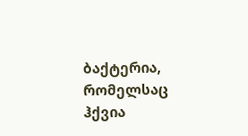ბაქტერია, რომელსაც ჰქვია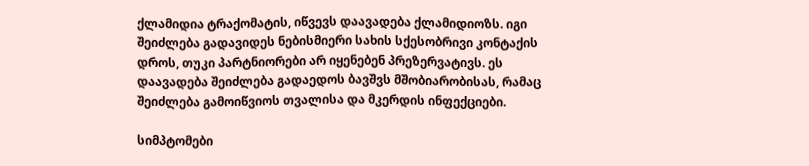ქლამიდია ტრაქომატის, იწვევს დაავადება ქლამიდიოზს. იგი შეიძლება გადავიდეს ნებისმიერი სახის სქესობრივი კონტაქის დროს, თუკი პარტნიორები არ იყენებენ პრეზერვატივს. ეს დაავადება შეიძლება გადაედოს ბავშვს მშობიარობისას, რამაც შეიძლება გამოიწვიოს თვალისა და მკერდის ინფექციები.

სიმპტომები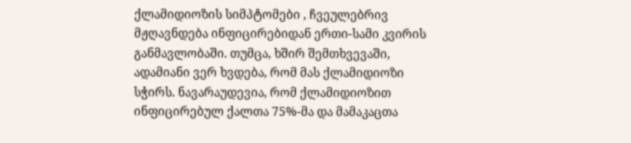ქლამიდიოზის სიმპტომები , ჩვეულებრივ მჟღავნდება ინფიცირებიდან ერთი-სამი კვირის განმავლობაში. თუმცა, ხშირ შემთხვევაში, ადამიანი ვერ ხვდება, რომ მას ქლამიდიოზი სჭირს. ნავარაუდევია, რომ ქლამიდიოზით ინფიცირებულ ქალთა 75%-მა და მამაკაცთა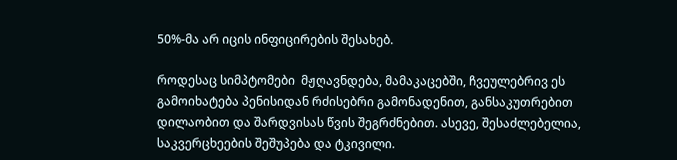50%-მა არ იცის ინფიცირების შესახებ.

როდესაც სიმპტომები  მჟღავნდება, მამაკაცებში, ჩვეულებრივ ეს გამოიხატება პენისიდან რძისებრი გამონადენით, განსაკუთრებით დილაობით და შარდვისას წვის შეგრძნებით. ასევე, შესაძლებელია, საკვერცხეების შეშუპება და ტკივილი.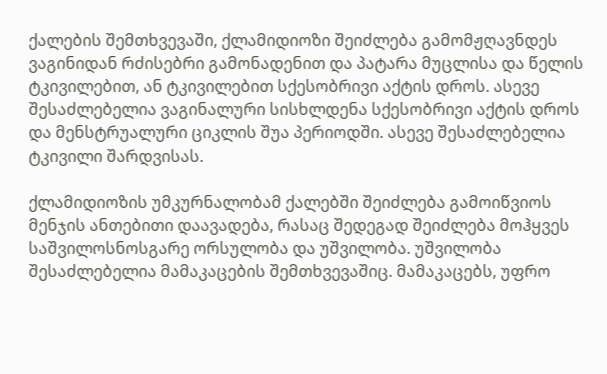ქალების შემთხვევაში, ქლამიდიოზი შეიძლება გამომჟღავნდეს ვაგინიდან რძისებრი გამონადენით და პატარა მუცლისა და წელის ტკივილებით, ან ტკივილებით სქესობრივი აქტის დროს. ასევე შესაძლებელია ვაგინალური სისხლდენა სქესობრივი აქტის დროს და მენსტრუალური ციკლის შუა პერიოდში. ასევე შესაძლებელია ტკივილი შარდვისას.

ქლამიდიოზის უმკურნალობამ ქალებში შეიძლება გამოიწვიოს მენჯის ანთებითი დაავადება, რასაც შედეგად შეიძლება მოჰყვეს საშვილოსნოსგარე ორსულობა და უშვილობა. უშვილობა შესაძლებელია მამაკაცების შემთხვევაშიც. მამაკაცებს, უფრო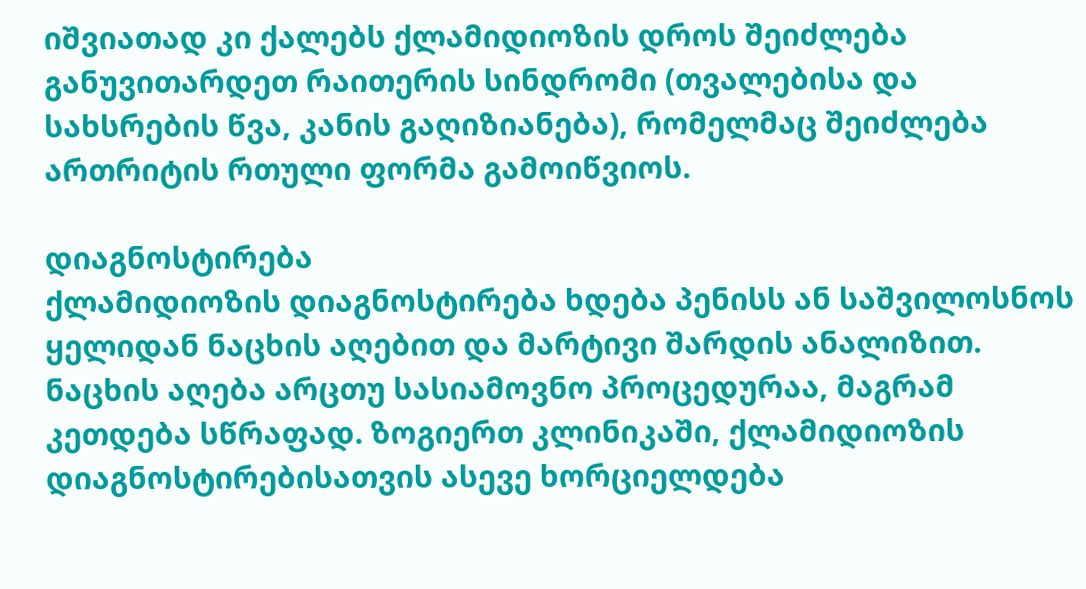იშვიათად კი ქალებს ქლამიდიოზის დროს შეიძლება განუვითარდეთ რაითერის სინდრომი (თვალებისა და სახსრების წვა, კანის გაღიზიანება), რომელმაც შეიძლება ართრიტის რთული ფორმა გამოიწვიოს.

დიაგნოსტირება
ქლამიდიოზის დიაგნოსტირება ხდება პენისს ან საშვილოსნოს ყელიდან ნაცხის აღებით და მარტივი შარდის ანალიზით. ნაცხის აღება არცთუ სასიამოვნო პროცედურაა, მაგრამ კეთდება სწრაფად. ზოგიერთ კლინიკაში, ქლამიდიოზის დიაგნოსტირებისათვის ასევე ხორციელდება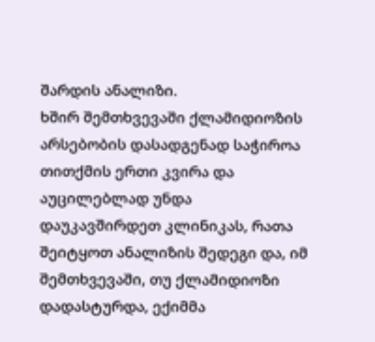შარდის ანალიზი.
ხშირ შემთხვევაში ქლამიდიოზის არსებობის დასადგენად საჭიროა თითქმის ერთი კვირა და აუცილებლად უნდა დაუკავშირდეთ კლინიკას, რათა შეიტყოთ ანალიზის შედეგი და, იმ შემთხვევაში, თუ ქლამიდიოზი დადასტურდა, ექიმმა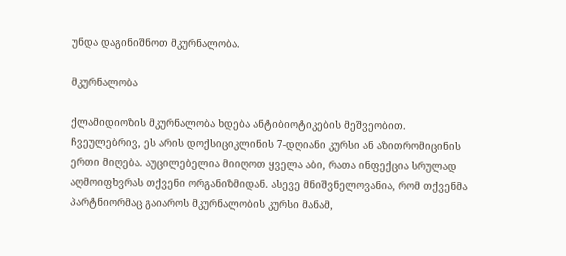უნდა დაგინიშნოთ მკურნალობა.

მკურნალობა

ქლამიდიოზის მკურნალობა ხდება ანტიბიოტიკების მეშვეობით. ჩვეულებრივ, ეს არის დოქსიციკლინის 7-დღიანი კურსი ან აზითრომიცინის ერთი მიღება. აუცილებელია მიიღოთ ყველა აბი, რათა ინფექცია სრულად აღმოიფხვრას თქვენი ორგანიზმიდან. ასევე მნიშვნელოვანია, რომ თქვენმა პარტნიორმაც გაიაროს მკურნალობის კურსი მანამ,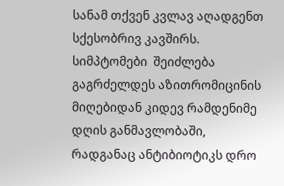სანამ თქვენ კვლავ აღადგენთ სქესობრივ კავშირს. სიმპტომები  შეიძლება გაგრძელდეს აზითრომიცინის მიღებიდან კიდევ რამდენიმე დღის განმავლობაში, რადგანაც ანტიბიოტიკს დრო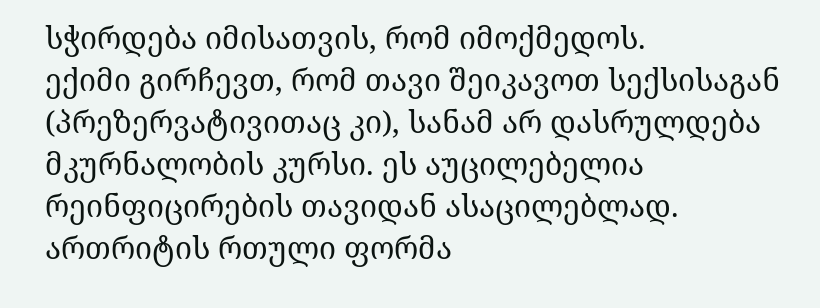სჭირდება იმისათვის, რომ იმოქმედოს.
ექიმი გირჩევთ, რომ თავი შეიკავოთ სექსისაგან (პრეზერვატივითაც კი), სანამ არ დასრულდება მკურნალობის კურსი. ეს აუცილებელია რეინფიცირების თავიდან ასაცილებლად.
ართრიტის რთული ფორმა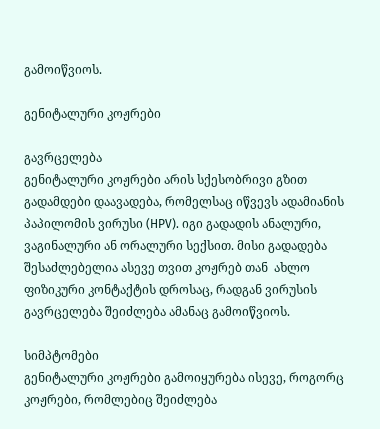გამოიწვიოს.

გენიტალური კოჟრები

გავრცელება
გენიტალური კოჟრები არის სქესობრივი გზით გადამდები დაავადება, რომელსაც იწვევს ადამიანის პაპილომის ვირუსი (HPV). იგი გადადის ანალური, ვაგინალური ან ორალური სექსით. მისი გადადება შესაძლებელია ასევე თვით კოჟრებ თან  ახლო ფიზიკური კონტაქტის დროსაც, რადგან ვირუსის გავრცელება შეიძლება ამანაც გამოიწვიოს.

სიმპტომები
გენიტალური კოჟრები გამოიყურება ისევე, როგორც კოჟრები, რომლებიც შეიძლება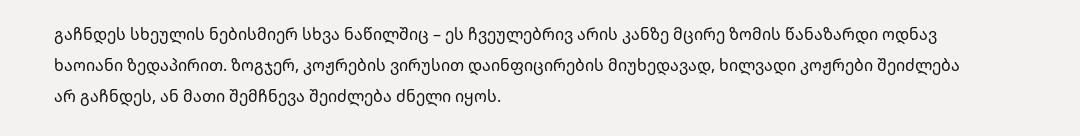გაჩნდეს სხეულის ნებისმიერ სხვა ნაწილშიც – ეს ჩვეულებრივ არის კანზე მცირე ზომის წანაზარდი ოდნავ ხაოიანი ზედაპირით. ზოგჯერ, კოჟრების ვირუსით დაინფიცირების მიუხედავად, ხილვადი კოჟრები შეიძლება არ გაჩნდეს, ან მათი შემჩნევა შეიძლება ძნელი იყოს.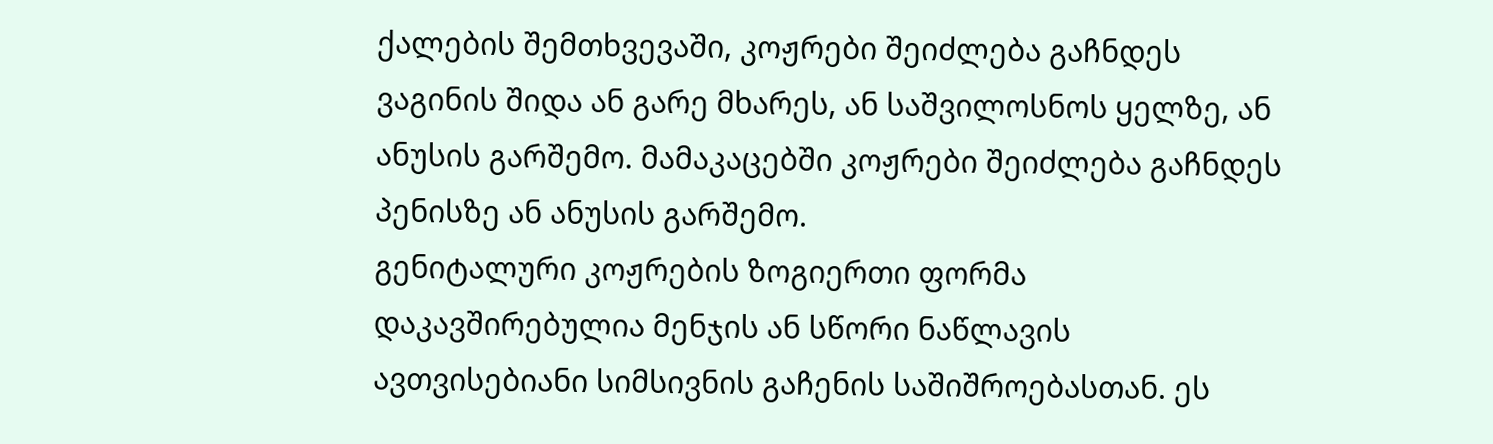ქალების შემთხვევაში, კოჟრები შეიძლება გაჩნდეს ვაგინის შიდა ან გარე მხარეს, ან საშვილოსნოს ყელზე, ან ანუსის გარშემო. მამაკაცებში კოჟრები შეიძლება გაჩნდეს პენისზე ან ანუსის გარშემო.
გენიტალური კოჟრების ზოგიერთი ფორმა დაკავშირებულია მენჯის ან სწორი ნაწლავის ავთვისებიანი სიმსივნის გაჩენის საშიშროებასთან. ეს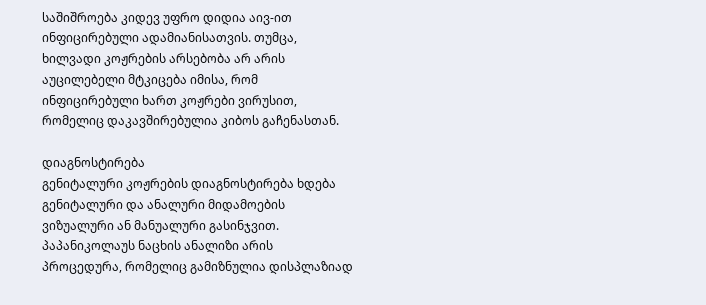საშიშროება კიდევ უფრო დიდია აივ-ით ინფიცირებული ადამიანისათვის. თუმცა, ხილვადი კოჟრების არსებობა არ არის აუცილებელი მტკიცება იმისა, რომ ინფიცირებული ხართ კოჟრები ვირუსით, რომელიც დაკავშირებულია კიბოს გაჩენასთან.

დიაგნოსტირება
გენიტალური კოჟრების დიაგნოსტირება ხდება გენიტალური და ანალური მიდამოების ვიზუალური ან მანუალური გასინჯვით. პაპანიკოლაუს ნაცხის ანალიზი არის პროცედურა, რომელიც გამიზნულია დისპლაზიად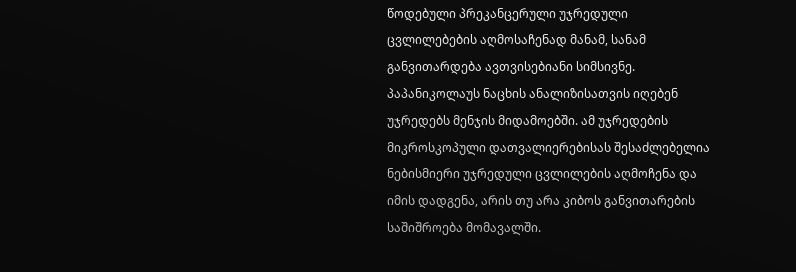წოდებული პრეკანცერული უჯრედული ცვლილებების აღმოსაჩენად მანამ, სანამ განვითარდება ავთვისებიანი სიმსივნე. პაპანიკოლაუს ნაცხის ანალიზისათვის იღებენ უჯრედებს მენჯის მიდამოებში. ამ უჯრედების მიკროსკოპული დათვალიერებისას შესაძლებელია ნებისმიერი უჯრედული ცვლილების აღმოჩენა და იმის დადგენა, არის თუ არა კიბოს განვითარების საშიშროება მომავალში.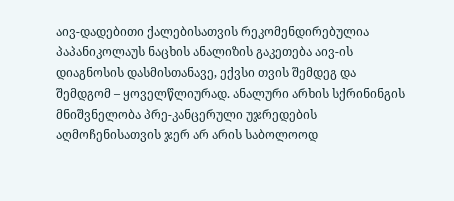აივ-დადებითი ქალებისათვის რეკომენდირებულია პაპანიკოლაუს ნაცხის ანალიზის გაკეთება აივ-ის დიაგნოსის დასმისთანავე, ექვსი თვის შემდეგ და შემდგომ – ყოველწლიურად. ანალური არხის სქრინინგის მნიშვნელობა პრე-კანცერული უჯრედების აღმოჩენისათვის ჯერ არ არის საბოლოოდ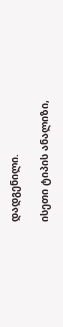დადგენილი.

ისეთი ტიპის ანალიზი,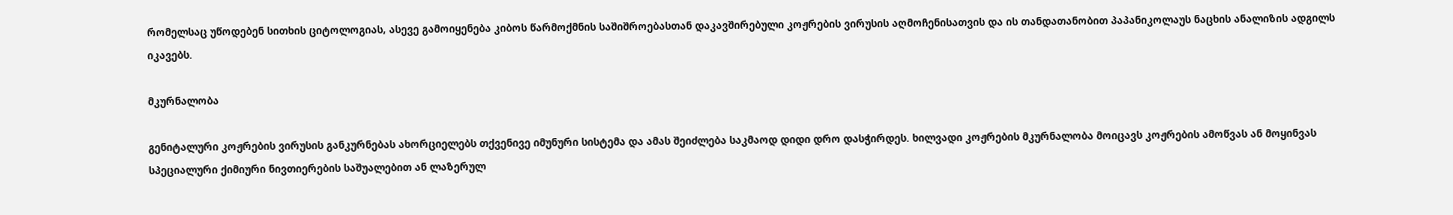რომელსაც უწოდებენ სითხის ციტოლოგიას, ასევე გამოიყენება კიბოს წარმოქმნის საშიშროებასთან დაკავშირებული კოჟრების ვირუსის აღმოჩენისათვის და ის თანდათანობით პაპანიკოლაუს ნაცხის ანალიზის ადგილს იკავებს.

მკურნალობა

გენიტალური კოჟრების ვირუსის განკურნებას ახორციელებს თქვენივე იმუნური სისტემა და ამას შეიძლება საკმაოდ დიდი დრო დასჭირდეს. ხილვადი კოჟრების მკურნალობა მოიცავს კოჟრების ამოწვას ან მოყინვას სპეციალური ქიმიური ნივთიერების საშუალებით ან ლაზერულ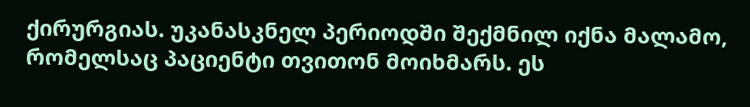ქირურგიას. უკანასკნელ პერიოდში შექმნილ იქნა მალამო, რომელსაც პაციენტი თვითონ მოიხმარს. ეს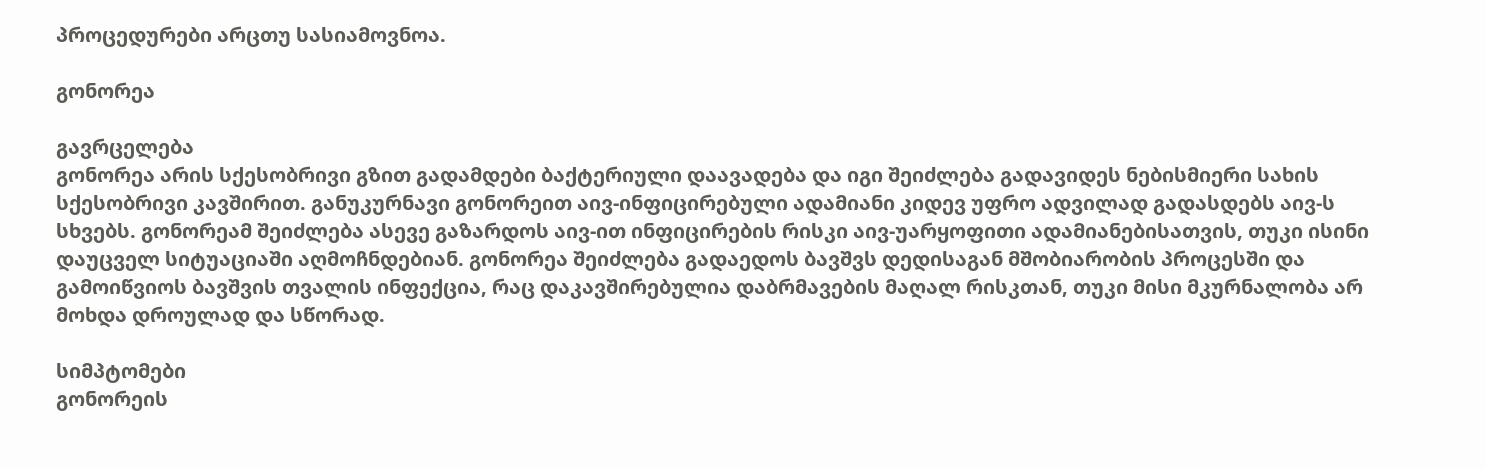პროცედურები არცთუ სასიამოვნოა.

გონორეა

გავრცელება
გონორეა არის სქესობრივი გზით გადამდები ბაქტერიული დაავადება და იგი შეიძლება გადავიდეს ნებისმიერი სახის სქესობრივი კავშირით. განუკურნავი გონორეით აივ-ინფიცირებული ადამიანი კიდევ უფრო ადვილად გადასდებს აივ-ს სხვებს. გონორეამ შეიძლება ასევე გაზარდოს აივ-ით ინფიცირების რისკი აივ-უარყოფითი ადამიანებისათვის, თუკი ისინი დაუცველ სიტუაციაში აღმოჩნდებიან. გონორეა შეიძლება გადაედოს ბავშვს დედისაგან მშობიარობის პროცესში და გამოიწვიოს ბავშვის თვალის ინფექცია, რაც დაკავშირებულია დაბრმავების მაღალ რისკთან, თუკი მისი მკურნალობა არ მოხდა დროულად და სწორად.

სიმპტომები
გონორეის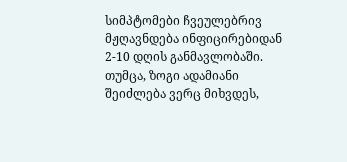სიმპტომები ჩვეულებრივ მჟღავნდება ინფიცირებიდან 2-10 დღის განმავლობაში. თუმცა, ზოგი ადამიანი შეიძლება ვერც მიხვდეს,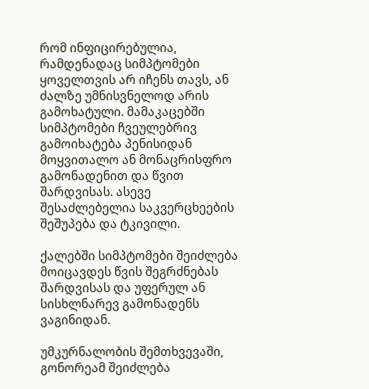რომ ინფიცირებულია, რამდენადაც სიმპტომები ყოველთვის არ იჩენს თავს, ან ძალზე უმნისვნელოდ არის გამოხატული. მამაკაცებში სიმპტომები ჩვეულებრივ გამოიხატება პენისიდან მოყვითალო ან მონაცრისფრო გამონადენით და წვით შარდვისას. ასევე შესაძლებელია საკვერცხეების შეშუპება და ტკივილი.

ქალებში სიმპტომები შეიძლება მოიცავდეს წვის შეგრძნებას შარდვისას და უფერულ ან სისხლნარევ გამონადენს ვაგინიდან.

უმკურნალობის შემთხვევაში, გონორეამ შეიძლება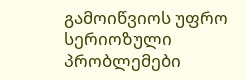გამოიწვიოს უფრო სერიოზული პრობლემები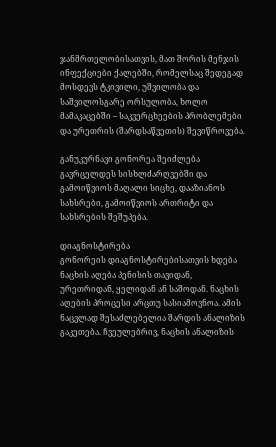ჯანმრთელობისათვის, მათ შორის მენჯის ინფექციები ქალებში, რომელსაც შედეგად მოსდევს ტკივილი, უშვილობა და საშვილოსგარე ორსულობა, ხოლო მამაკაცებში – საკვერცხეების პრობლემები და ურეთრის (შარდსაწვეთის) შევიწროვება.

განუკურნავი გონორეა შეიძლება გავრცელდეს სისხლძარღვებში და გამოიწვიოს მაღალი სიცხე, დააზიანოს სახსრები, გამოიწვიოს ართრიტი და სახსრების შეშუპება.

დიაგნოსტირება
გონორეის დიაგნოსტირებისათვის ხდება ნაცხის აღება პენისის თავიდან, ურეთრიდან, ყელიდან ან საშოდან. ნაცხის აღების პროცესი არცთუ სასიამოვნოა. ამის ნაცვლად შესაძლებელია შარდის ანალიზის გაკეთება. ჩვეულებრივ, ნაცხის ანალიზის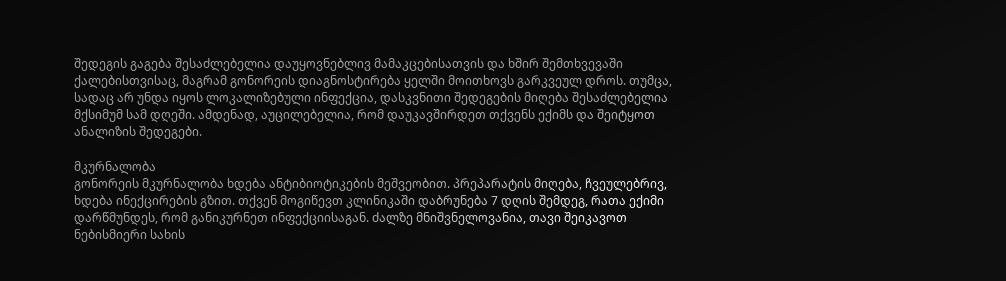შედეგის გაგება შესაძლებელია დაუყოვნებლივ მამაკცებისათვის და ხშირ შემთხვევაში ქალებისთვისაც, მაგრამ გონორეის დიაგნოსტირება ყელში მოითხოვს გარკვეულ დროს. თუმცა, სადაც არ უნდა იყოს ლოკალიზებული ინფექცია, დასკვნითი შედეგების მიღება შესაძლებელია მქსიმუმ სამ დღეში. ამდენად, აუცილებელია, რომ დაუკავშირდეთ თქვენს ექიმს და შეიტყოთ ანალიზის შედეგები.

მკურნალობა
გონორეის მკურნალობა ხდება ანტიბიოტიკების მეშვეობით. პრეპარატის მიღება, ჩვეულებრივ, ხდება ინექცირების გზით. თქვენ მოგიწევთ კლინიკაში დაბრუნება 7 დღის შემდეგ, რათა ექიმი დარწმუნდეს, რომ განიკურნეთ ინფექციისაგან. ძალზე მნიშვნელოვანია, თავი შეიკავოთ ნებისმიერი სახის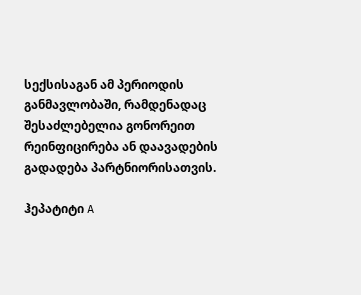სექსისაგან ამ პერიოდის განმავლობაში, რამდენადაც შესაძლებელია გონორეით რეინფიცირება ან დაავადების გადადება პარტნიორისათვის.

ჰეპატიტი A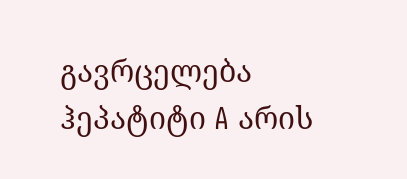გავრცელება
ჰეპატიტი A არის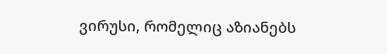ვირუსი, რომელიც აზიანებს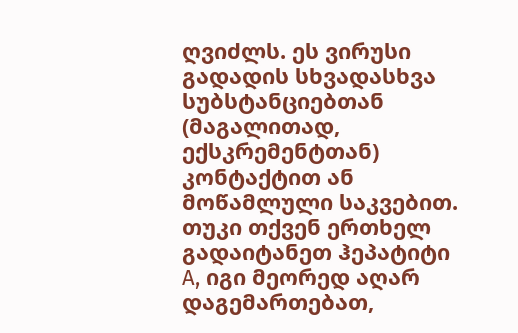ღვიძლს. ეს ვირუსი გადადის სხვადასხვა სუბსტანციებთან (მაგალითად, ექსკრემენტთან) კონტაქტით ან მოწამლული საკვებით. თუკი თქვენ ერთხელ გადაიტანეთ ჰეპატიტი A, იგი მეორედ აღარ დაგემართებათ,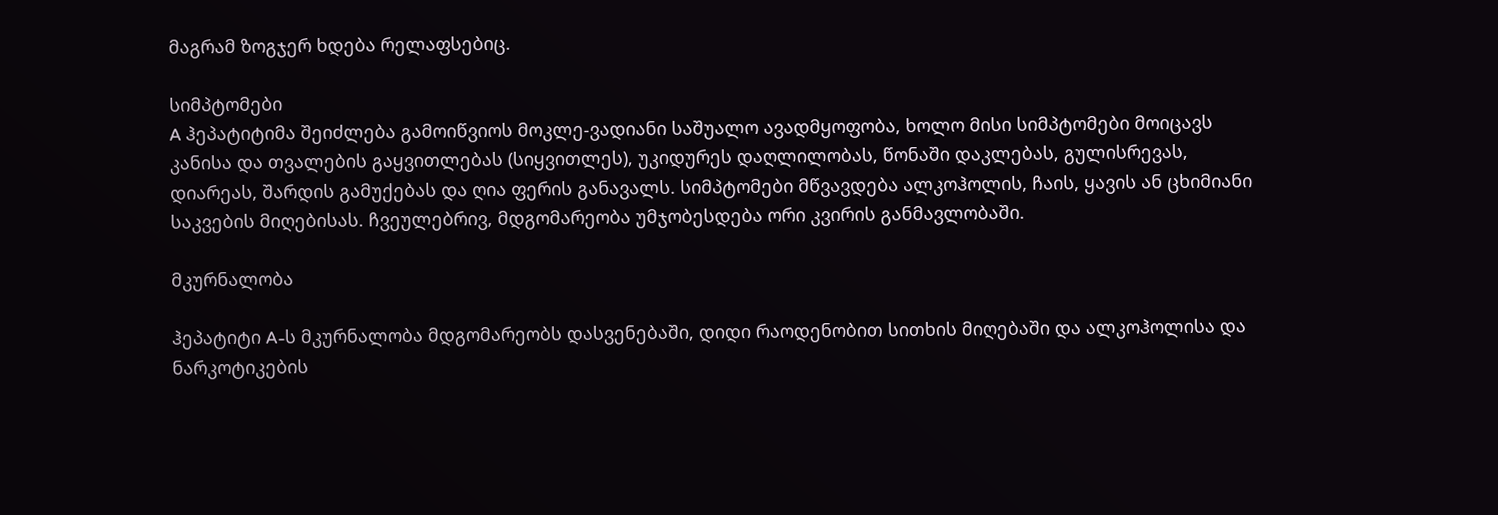მაგრამ ზოგჯერ ხდება რელაფსებიც.

სიმპტომები
A ჰეპატიტიმა შეიძლება გამოიწვიოს მოკლე-ვადიანი საშუალო ავადმყოფობა, ხოლო მისი სიმპტომები მოიცავს კანისა და თვალების გაყვითლებას (სიყვითლეს), უკიდურეს დაღლილობას, წონაში დაკლებას, გულისრევას, დიარეას, შარდის გამუქებას და ღია ფერის განავალს. სიმპტომები მწვავდება ალკოჰოლის, ჩაის, ყავის ან ცხიმიანი საკვების მიღებისას. ჩვეულებრივ, მდგომარეობა უმჯობესდება ორი კვირის განმავლობაში.

მკურნალობა

ჰეპატიტი A-ს მკურნალობა მდგომარეობს დასვენებაში, დიდი რაოდენობით სითხის მიღებაში და ალკოჰოლისა და ნარკოტიკების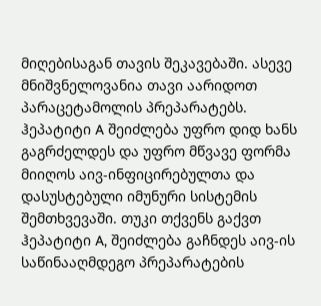მიღებისაგან თავის შეკავებაში. ასევე მნიშვნელოვანია თავი აარიდოთ პარაცეტამოლის პრეპარატებს. ჰეპატიტი A შეიძლება უფრო დიდ ხანს გაგრძელდეს და უფრო მწვავე ფორმა მიიღოს აივ-ინფიცირებულთა და დასუსტებული იმუნური სისტემის შემთხვევაში. თუკი თქვენს გაქვთ ჰეპატიტი A, შეიძლება გაჩნდეს აივ-ის საწინააღმდეგო პრეპარატების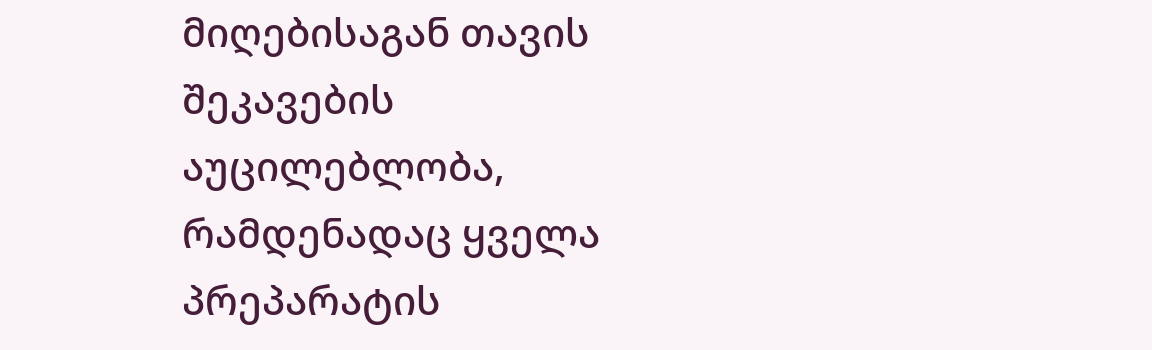მიღებისაგან თავის შეკავების აუცილებლობა, რამდენადაც ყველა პრეპარატის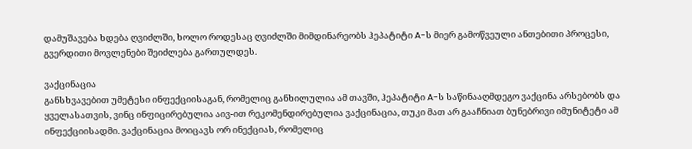დამუშავება ხდება ღვიძლში, ხოლო როდესაც ღვიძლში მიმდინარეობს ჰეპატიტი A-ს მიერ გამოწვეული ანთებითი პროცესი, გვერდითი მოვლენები შეიძლება გართულდეს.

ვაქცინაცია
განსხვავებით უმეტესი ინფექციისაგან, რომელიც განხილულია ამ თავში, ჰეპატიტი A-ს საწინააღმდეგო ვაქცინა არსებობს და ყველასათვის, ვინც ინფიცირებულია აივ-ით რეკომენდირებულია ვაქცინაცია, თუკი მათ არ გააჩნიათ ბუნებრივი იმუნიტეტი ამ ინფექციისადმი. ვაქცინაცია მოიცავს ორ ინექციას, რომელიც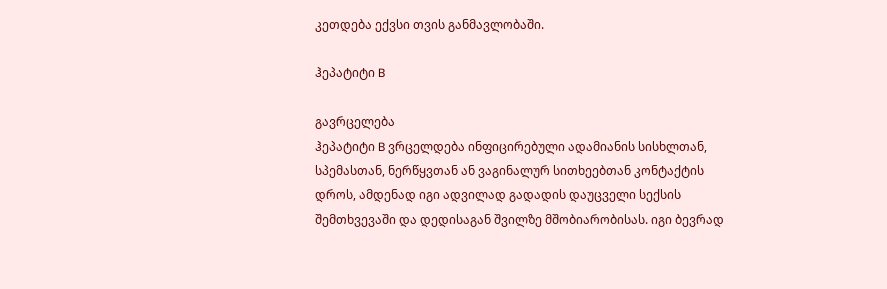კეთდება ექვსი თვის განმავლობაში.

ჰეპატიტი B

გავრცელება
ჰეპატიტი B ვრცელდება ინფიცირებული ადამიანის სისხლთან, სპემასთან, ნერწყვთან ან ვაგინალურ სითხეებთან კონტაქტის დროს, ამდენად იგი ადვილად გადადის დაუცველი სექსის შემთხვევაში და დედისაგან შვილზე მშობიარობისას. იგი ბევრად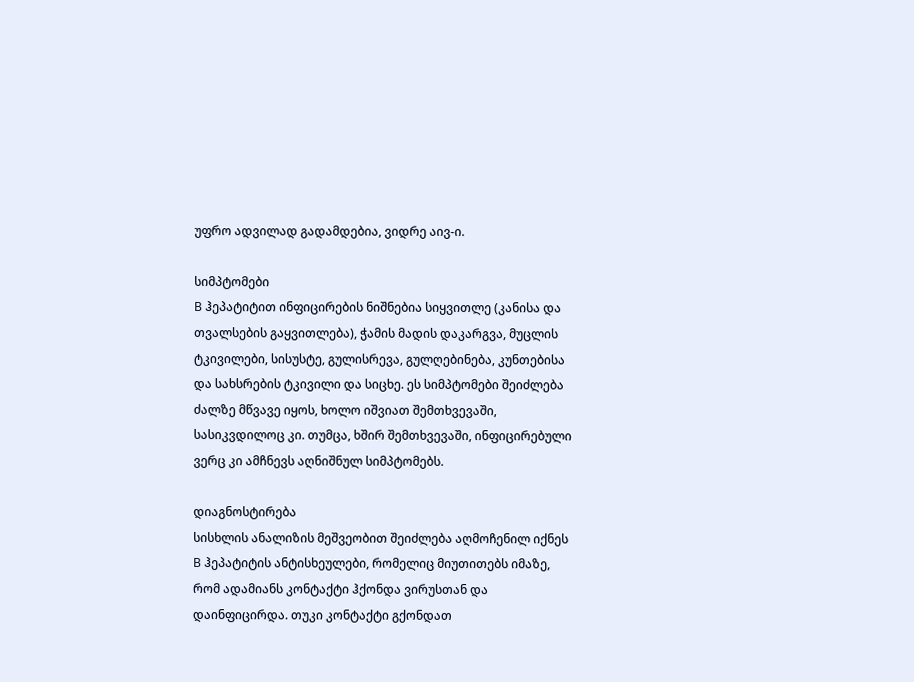უფრო ადვილად გადამდებია, ვიდრე აივ-ი.

სიმპტომები
B ჰეპატიტით ინფიცირების ნიშნებია სიყვითლე (კანისა და თვალსების გაყვითლება), ჭამის მადის დაკარგვა, მუცლის ტკივილები, სისუსტე, გულისრევა, გულღებინება, კუნთებისა და სახსრების ტკივილი და სიცხე. ეს სიმპტომები შეიძლება ძალზე მწვავე იყოს, ხოლო იშვიათ შემთხვევაში, სასიკვდილოც კი. თუმცა, ხშირ შემთხვევაში, ინფიცირებული ვერც კი ამჩნევს აღნიშნულ სიმპტომებს.

დიაგნოსტირება
სისხლის ანალიზის მეშვეობით შეიძლება აღმოჩენილ იქნეს B ჰეპატიტის ანტისხეულები, რომელიც მიუთითებს იმაზე, რომ ადამიანს კონტაქტი ჰქონდა ვირუსთან და დაინფიცირდა. თუკი კონტაქტი გქონდათ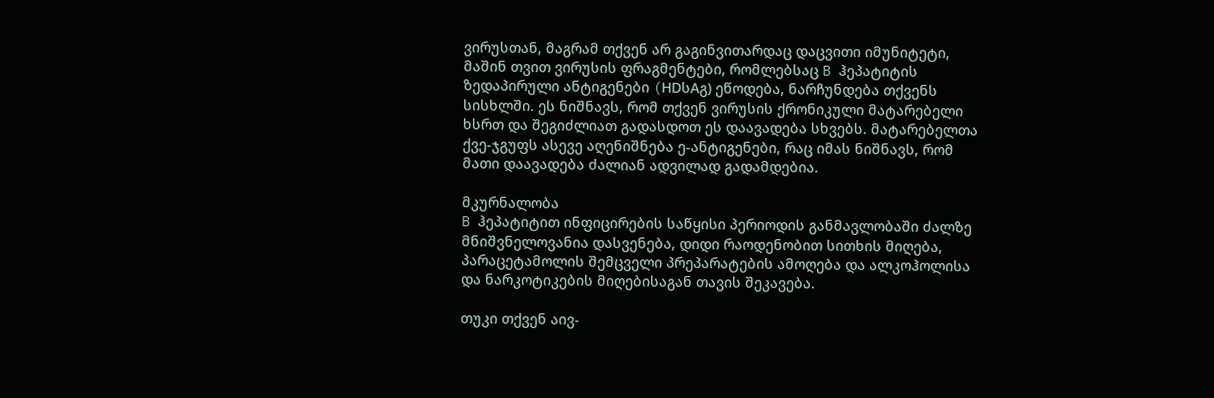ვირუსთან, მაგრამ თქვენ არ გაგინვითარდაც დაცვითი იმუნიტეტი, მაშინ თვით ვირუსის ფრაგმენტები, რომლებსაც B ჰეპატიტის ზედაპირული ანტიგენები (HDსAგ) ეწოდება, ნარჩუნდება თქვენს სისხლში. ეს ნიშნავს, რომ თქვენ ვირუსის ქრონიკული მატარებელი ხსრთ და შეგიძლიათ გადასდოთ ეს დაავადება სხვებს. მატარებელთა ქვე-ჯგუფს ასევე აღენიშნება ე-ანტიგენები, რაც იმას ნიშნავს, რომ მათი დაავადება ძალიან ადვილად გადამდებია.

მკურნალობა
B ჰეპატიტით ინფიცირების საწყისი პერიოდის განმავლობაში ძალზე მნიშვნელოვანია დასვენება, დიდი რაოდენობით სითხის მიღება, პარაცეტამოლის შემცველი პრეპარატების ამოღება და ალკოჰოლისა და ნარკოტიკების მიღებისაგან თავის შეკავება.

თუკი თქვენ აივ-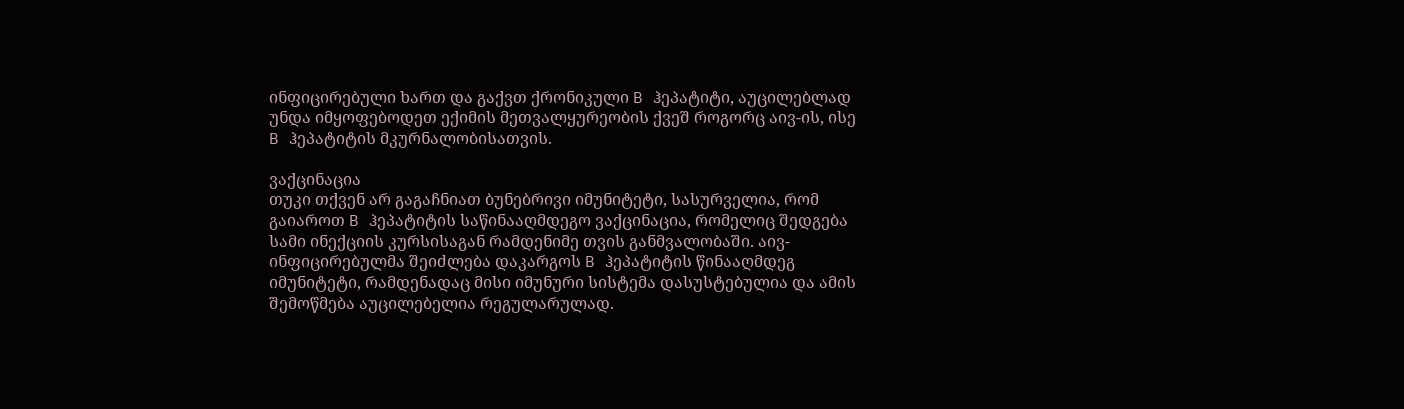ინფიცირებული ხართ და გაქვთ ქრონიკული B ჰეპატიტი, აუცილებლად უნდა იმყოფებოდეთ ექიმის მეთვალყურეობის ქვეშ როგორც აივ-ის, ისე B ჰეპატიტის მკურნალობისათვის.

ვაქცინაცია
თუკი თქვენ არ გაგაჩნიათ ბუნებრივი იმუნიტეტი, სასურველია, რომ გაიაროთ B ჰეპატიტის საწინააღმდეგო ვაქცინაცია, რომელიც შედგება სამი ინექციის კურსისაგან რამდენიმე თვის განმვალობაში. აივ-ინფიცირებულმა შეიძლება დაკარგოს B ჰეპატიტის წინააღმდეგ იმუნიტეტი, რამდენადაც მისი იმუნური სისტემა დასუსტებულია და ამის შემოწმება აუცილებელია რეგულარულად.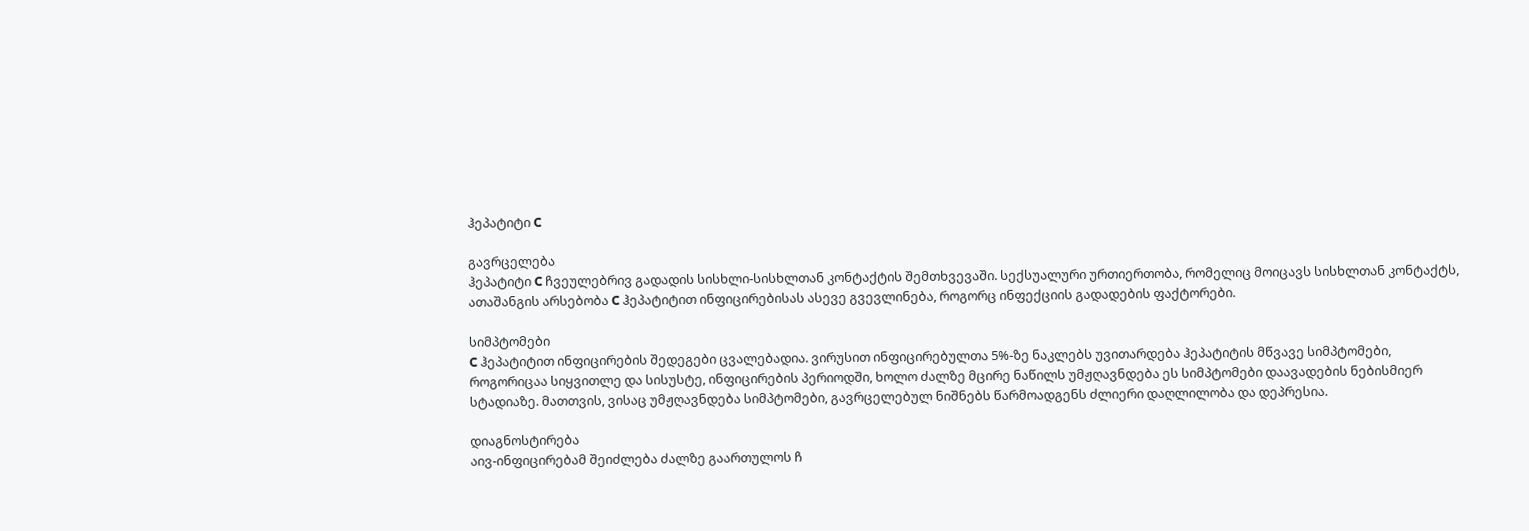ჰეპატიტი C

გავრცელება
ჰეპატიტი C ჩვეულებრივ გადადის სისხლი-სისხლთან კონტაქტის შემთხვევაში. სექსუალური ურთიერთობა, რომელიც მოიცავს სისხლთან კონტაქტს, ათაშანგის არსებობა C ჰეპატიტით ინფიცირებისას ასევე გვევლინება, როგორც ინფექციის გადადების ფაქტორები.

სიმპტომები
C ჰეპატიტით ინფიცირების შედეგები ცვალებადია. ვირუსით ინფიცირებულთა 5%-ზე ნაკლებს უვითარდება ჰეპატიტის მწვავე სიმპტომები, როგორიცაა სიყვითლე და სისუსტე, ინფიცირების პერიოდში, ხოლო ძალზე მცირე ნაწილს უმჟღავნდება ეს სიმპტომები დაავადების ნებისმიერ სტადიაზე. მათთვის, ვისაც უმჟღავნდება სიმპტომები, გავრცელებულ ნიშნებს წარმოადგენს ძლიერი დაღლილობა და დეპრესია.

დიაგნოსტირება
აივ-ინფიცირებამ შეიძლება ძალზე გაართულოს ჩ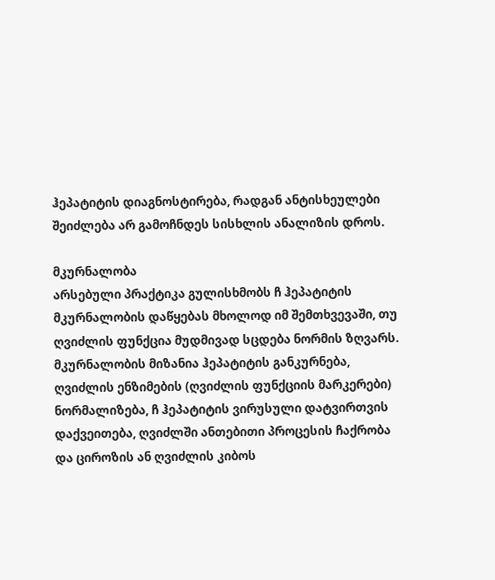ჰეპატიტის დიაგნოსტირება, რადგან ანტისხეულები შეიძლება არ გამოჩნდეს სისხლის ანალიზის დროს.

მკურნალობა
არსებული პრაქტიკა გულისხმობს ჩ ჰეპატიტის მკურნალობის დაწყებას მხოლოდ იმ შემთხვევაში, თუ ღვიძლის ფუნქცია მუდმივად სცდება ნორმის ზღვარს. მკურნალობის მიზანია ჰეპატიტის განკურნება, ღვიძლის ენზიმების (ღვიძლის ფუნქციის მარკერები) ნორმალიზება, ჩ ჰეპატიტის ვირუსული დატვირთვის დაქვეითება, ღვიძლში ანთებითი პროცესის ჩაქრობა და ციროზის ან ღვიძლის კიბოს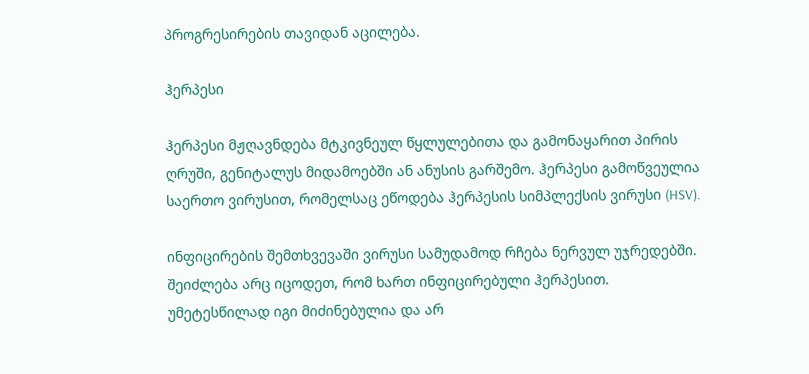პროგრესირების თავიდან აცილება.

ჰერპესი

ჰერპესი მჟღავნდება მტკივნეულ წყლულებითა და გამონაყარით პირის ღრუში, გენიტალუს მიდამოებში ან ანუსის გარშემო. ჰერპესი გამოწვეულია საერთო ვირუსით, რომელსაც ეწოდება ჰერპესის სიმპლექსის ვირუსი (HSV).

ინფიცირების შემთხვევაში ვირუსი სამუდამოდ რჩება ნერვულ უჯრედებში. შეიძლება არც იცოდეთ, რომ ხართ ინფიცირებული ჰერპესით. უმეტესწილად იგი მიძინებულია და არ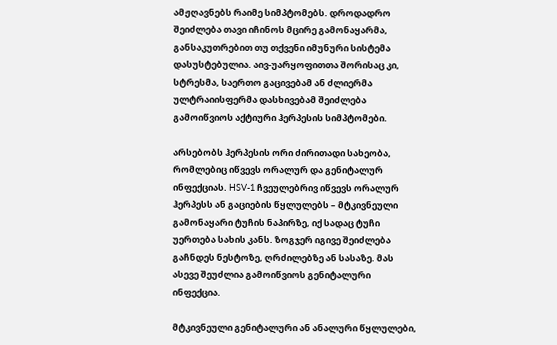ამჟღავნებს რაიმე სიმპტომებს. დროდადრო შეიძლება თავი იჩინოს მცირე გამონაყარმა, განსაკუთრებით თუ თქვენი იმუნური სისტემა დასუსტებულია. აივ-უარყოფითთა შორისაც კი, სტრესმა, საერთო გაცივებამ ან ძლიერმა ულტრაიისფერმა დასხივებამ შეიძლება გამოიწვიოს აქტიური ჰერპესის სიმპტომები.

არსებობს ჰერპესის ორი ძირითადი სახეობა, რომლებიც იწვევს ორალურ და გენიტალურ ინფექციას. HSV-1 ჩვეულებრივ იწვევს ორალურ ჰერპესს ან გაციების წყლულებს – მტკივნეული გამონაყარი ტუჩის ნაპირზე, იქ სადაც ტუჩი უერთება სახის კანს. ზოგჯერ იგივე შეიძლება გაჩნდეს ნესტოზე, ღრძილებზე ან სასაზე. მას ასევე შეუძლია გამოიწვიოს გენიტალური ინფექცია.

მტკივნეული გენიტალური ან ანალური წყლულები,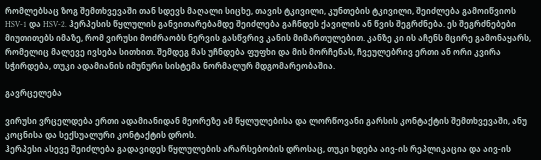რომლებსაც ზოგ შემთხვევაში თან სდევს მაღალი სიცხე, თავის ტკივილი, კუნთების ტკივილი, შეიძლება გამოიწვიოს HSV-1 და HSV-2. ჰერპესის წყლულის განვითარებამდე შეიძლება გაჩნდეს ქავილის ან წვის შეგრძნება. ეს შეგრძნებები მიუთითებს იმაზე, რომ ვირუსი მოძრაობს ნერვის გასწვრივ კანის მიმართულებით. კანზე კი ის აჩენს მცირე გამონაყარს, რომელიც მალევე ივსება სითხით. შემდეგ მას უჩნდება ფუფხი და მის მორჩენას, ჩვეულებრივ ერთი ან ორი კვირა სჭირდება, თუკი ადამიანის იმუნური სისტემა ნორმალურ მდგომარეობაშია.

გავრცელება

ვირუსი ვრცელდება ერთი ადამიანიდან მეორეზე ამ წყლულებისა და ლორწოვანი გარსის კონტაქტის შემთხვევაში, ანუ კოცნისა და სექსუალური კონტაქტის დროს.
ჰერპესი ასევე შეიძლება გადავიდეს წყლულების არარსებობის დროსაც, თუკი ხდება აივ-ის რეპლიკაცია და აივ-ის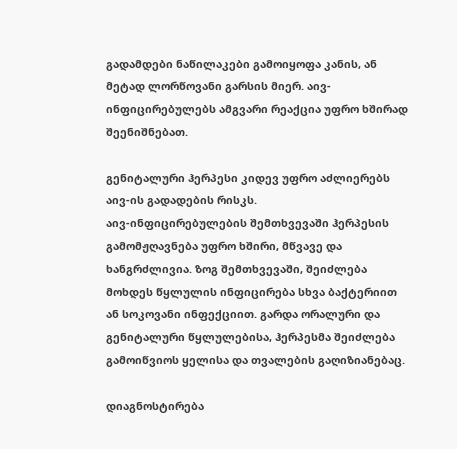გადამდები ნაწილაკები გამოიყოფა კანის, ან მეტად ლორწოვანი გარსის მიერ. აივ-ინფიცირებულებს ამგვარი რეაქცია უფრო ხშირად შეენიშნებათ.

გენიტალური ჰერპესი კიდევ უფრო აძლიერებს აივ-ის გადადების რისკს.
აივ-ინფიცირებულების შემთხვევაში ჰერპესის გამომჟღავნება უფრო ხშირი, მწვავე და ხანგრძლივია. ზოგ შემთხვევაში, შეიძლება მოხდეს წყლულის ინფიცირება სხვა ბაქტერიით ან სოკოვანი ინფექციით. გარდა ორალური და გენიტალური წყლულებისა, ჰერპესმა შეიძლება გამოიწვიოს ყელისა და თვალების გაღიზიანებაც.

დიაგნოსტირება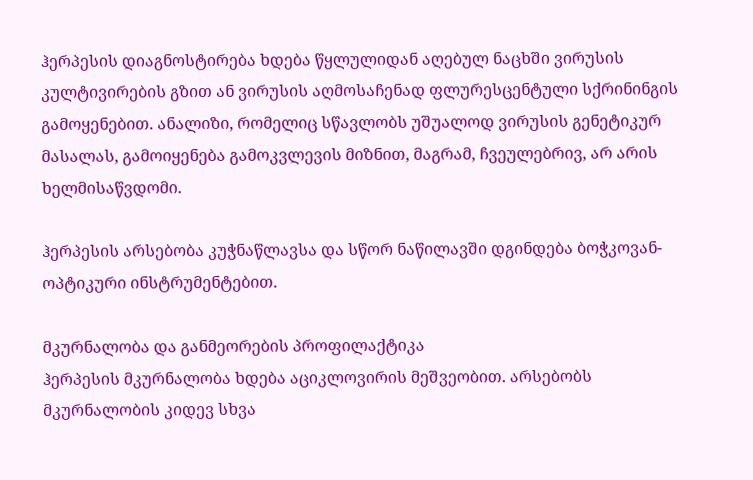ჰერპესის დიაგნოსტირება ხდება წყლულიდან აღებულ ნაცხში ვირუსის კულტივირების გზით ან ვირუსის აღმოსაჩენად ფლურესცენტული სქრინინგის გამოყენებით. ანალიზი, რომელიც სწავლობს უშუალოდ ვირუსის გენეტიკურ მასალას, გამოიყენება გამოკვლევის მიზნით, მაგრამ, ჩვეულებრივ, არ არის ხელმისაწვდომი.

ჰერპესის არსებობა კუჭნაწლავსა და სწორ ნაწილავში დგინდება ბოჭკოვან- ოპტიკური ინსტრუმენტებით.

მკურნალობა და განმეორების პროფილაქტიკა
ჰერპესის მკურნალობა ხდება აციკლოვირის მეშვეობით. არსებობს მკურნალობის კიდევ სხვა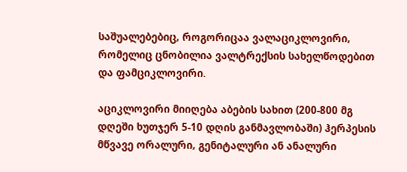საშუალებებიც, როგორიცაა ვალაციკლოვირი, რომელიც ცნობილია ვალტრექსის სახელწოდებით და ფამციკლოვირი.

აციკლოვირი მიიღება აბების სახით (200-800 მგ დღეში ხუთჯერ 5-10 დღის განმავლობაში) ჰერპესის მწვავე ორალური, გენიტალური ან ანალური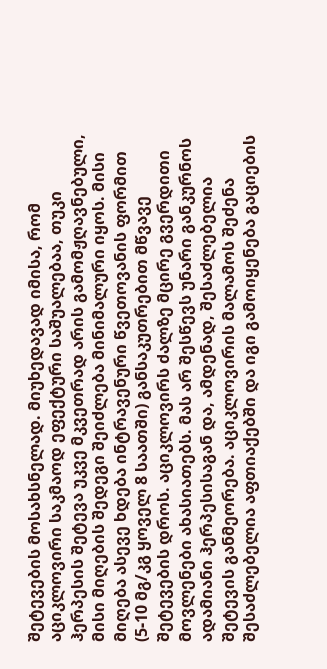შეტევების მოსახსნელად. მიუხედავად იმისა, რომ აციკლოვირი საკმაოდ ეფექტური საშუალებაა, თუკი ჰერპესის შეტევა უკვე მკვეთრად არის გამომჟღავნებული, მისი მიღების შედეგი შეიძლება მინიმალური იყოს. მისი მიღება ასევე ხდება ინტრავენური წვეთოვანის ფორმით (5-10 მგ/კგ ყოველ 8 საათში) განსაკუთრებით მწვავე შეტევების დროს. აციკლოვირს ძალზე მცირე გვერდითი მოვლენები ახასიათებს. მას არ შესწევს უნარი განკურნოს ადამიანი ჰერპესისაგან და, ამდენად, შესაძლებელია შეტევის განმეორება. აციკლოვირის მალამოს შეძენა შესაძლებელია აფთიაქებში და იგი გამოიყენება გაციების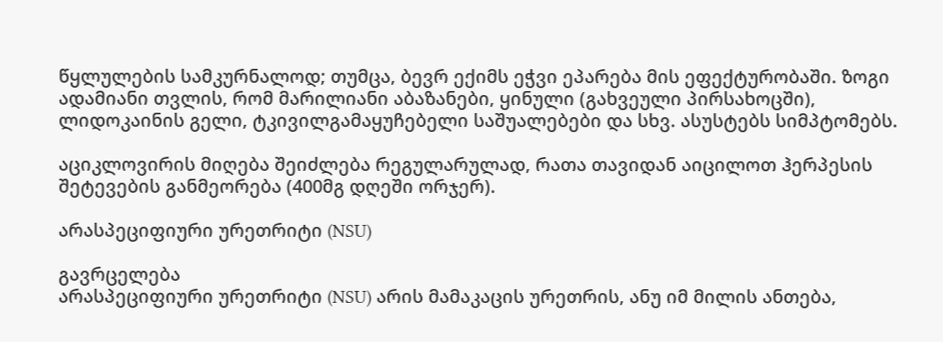წყლულების სამკურნალოდ; თუმცა, ბევრ ექიმს ეჭვი ეპარება მის ეფექტურობაში. ზოგი ადამიანი თვლის, რომ მარილიანი აბაზანები, ყინული (გახვეული პირსახოცში), ლიდოკაინის გელი, ტკივილგამაყუჩებელი საშუალებები და სხვ. ასუსტებს სიმპტომებს.

აციკლოვირის მიღება შეიძლება რეგულარულად, რათა თავიდან აიცილოთ ჰერპესის შეტევების განმეორება (400მგ დღეში ორჯერ).

არასპეციფიური ურეთრიტი (NSU)

გავრცელება
არასპეციფიური ურეთრიტი (NSU) არის მამაკაცის ურეთრის, ანუ იმ მილის ანთება,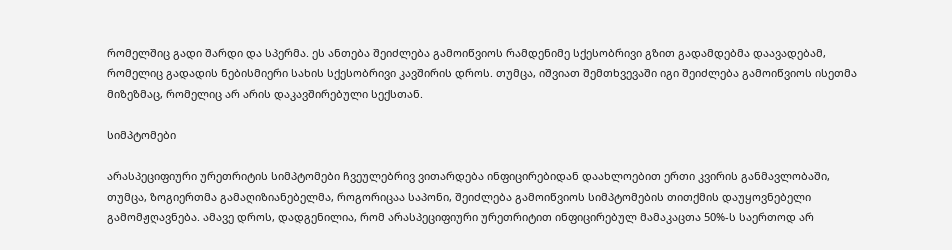რომელშიც გადი შარდი და სპერმა. ეს ანთება შეიძლება გამოიწვიოს რამდენიმე სქესობრივი გზით გადამდებმა დაავადებამ, რომელიც გადადის ნებისმიერი სახის სქესობრივი კავშირის დროს. თუმცა, იშვიათ შემთხვევაში იგი შეიძლება გამოიწვიოს ისეთმა მიზეზმაც, რომელიც არ არის დაკავშირებული სექსთან.

სიმპტომები

არასპეციფიური ურეთრიტის სიმპტომები ჩვეულებრივ ვითარდება ინფიცირებიდან დაახლოებით ერთი კვირის განმავლობაში, თუმცა, ზოგიერთმა გამაღიზიანებელმა, როგორიცაა საპონი, შეიძლება გამოიწვიოს სიმპტომების თითქმის დაუყოვნებელი გამომჟღავნება. ამავე დროს, დადგენილია, რომ არასპეციფიური ურეთრიტით ინფიცირებულ მამაკაცთა 50%-ს საერთოდ არ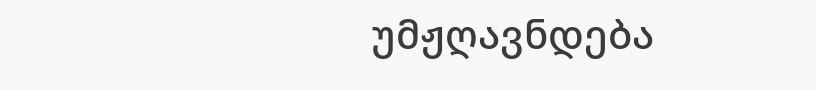უმჟღავნდება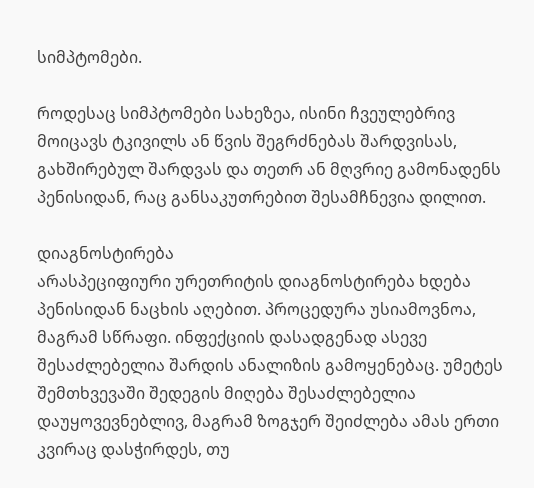სიმპტომები.

როდესაც სიმპტომები სახეზეა, ისინი ჩვეულებრივ მოიცავს ტკივილს ან წვის შეგრძნებას შარდვისას, გახშირებულ შარდვას და თეთრ ან მღვრიე გამონადენს პენისიდან, რაც განსაკუთრებით შესამჩნევია დილით.

დიაგნოსტირება
არასპეციფიური ურეთრიტის დიაგნოსტირება ხდება პენისიდან ნაცხის აღებით. პროცედურა უსიამოვნოა, მაგრამ სწრაფი. ინფექციის დასადგენად ასევე შესაძლებელია შარდის ანალიზის გამოყენებაც. უმეტეს შემთხვევაში შედეგის მიღება შესაძლებელია დაუყოვევნებლივ, მაგრამ ზოგჯერ შეიძლება ამას ერთი კვირაც დასჭირდეს, თუ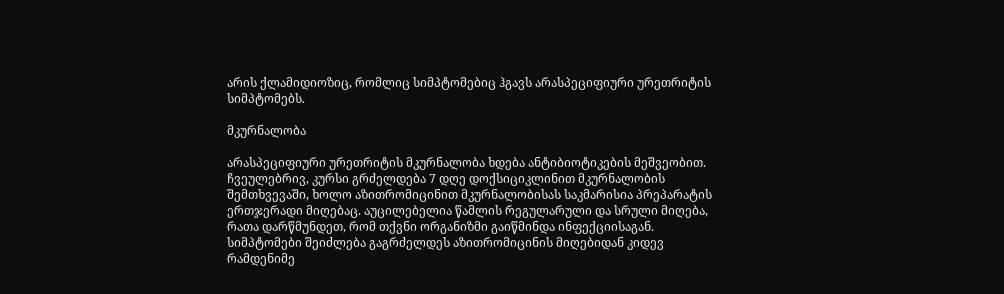არის ქლამიდიოზიც, რომლიც სიმპტომებიც ჰგავს არასპეციფიური ურეთრიტის სიმპტომებს.

მკურნალობა

არასპეციფიური ურეთრიტის მკურნალობა ხდება ანტიბიოტიკების მეშვეობით. ჩვეულებრივ, კურსი გრძელდება 7 დღე დოქსიციკლინით მკურნალობის შემთხვევაში, ხოლო აზითრომიცინით მკურნალობისას საკმარისია პრეპარატის ერთჯერადი მიღებაც. აუცილებელია წამლის რეგულარული და სრული მიღება, რათა დარწმუნდეთ, რომ თქვნი ორგანიზმი გაიწმინდა ინფექციისაგან. სიმპტომები შეიძლება გაგრძელდეს აზითრომიცინის მიღებიდან კიდევ რამდენიმე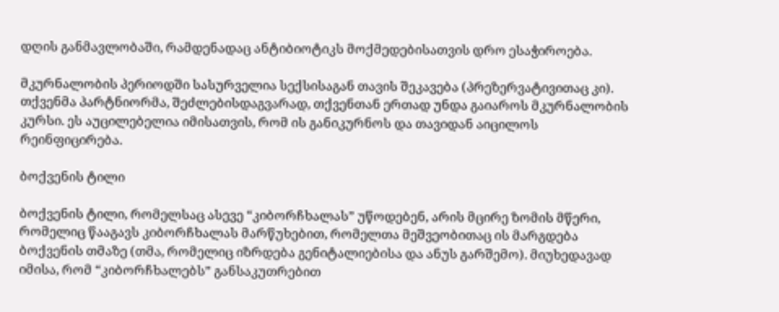დღის განმავლობაში, რამდენადაც ანტიბიოტიკს მოქმედებისათვის დრო ესაჭიროება.

მკურნალობის პერიოდში სასურველია სექსისაგან თავის შეკავება (პრეზერვატივითაც კი). თქვენმა პარტნიორმა, შეძლებისდაგვარად, თქვენთან ერთად უნდა გაიაროს მკურნალობის კურსი. ეს აუცილებელია იმისათვის, რომ ის განიკურნოს და თავიდან აიცილოს რეინფიცირება.

ბოქვენის ტილი

ბოქვენის ტილი, რომელსაც ასევე “კიბორჩხალას” უწოდებენ, არის მცირე ზომის მწერი, რომელიც წააგავს კიბორჩხალას მარწუხებით, რომელთა მეშვეობითაც ის მარგდება ბოქვენის თმაზე (თმა, რომელიც იზრდება გენიტალიებისა და ანუს გარშემო). მიუხედავად იმისა, რომ “კიბორჩხალებს” განსაკუთრებით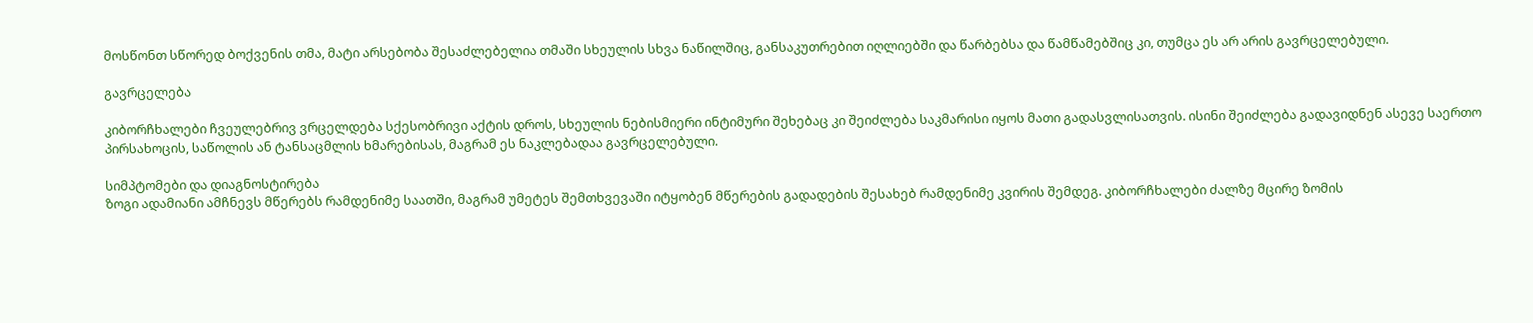მოსწონთ სწორედ ბოქვენის თმა, მატი არსებობა შესაძლებელია თმაში სხეულის სხვა ნაწილშიც, განსაკუთრებით იღლიებში და წარბებსა და წამწამებშიც კი, თუმცა ეს არ არის გავრცელებული.

გავრცელება

კიბორჩხალები ჩვეულებრივ ვრცელდება სქესობრივი აქტის დროს, სხეულის ნებისმიერი ინტიმური შეხებაც კი შეიძლება საკმარისი იყოს მათი გადასვლისათვის. ისინი შეიძლება გადავიდნენ ასევე საერთო პირსახოცის, საწოლის ან ტანსაცმლის ხმარებისას, მაგრამ ეს ნაკლებადაა გავრცელებული.

სიმპტომები და დიაგნოსტირება
ზოგი ადამიანი ამჩნევს მწერებს რამდენიმე საათში, მაგრამ უმეტეს შემთხვევაში იტყობენ მწერების გადადების შესახებ რამდენიმე კვირის შემდეგ. კიბორჩხალები ძალზე მცირე ზომის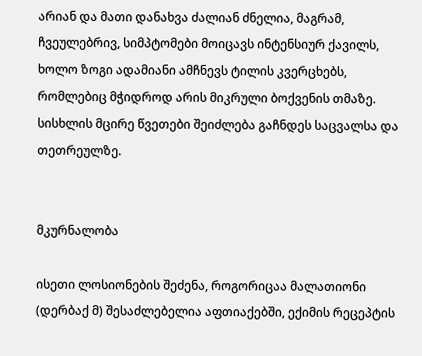არიან და მათი დანახვა ძალიან ძნელია, მაგრამ, ჩვეულებრივ, სიმპტომები მოიცავს ინტენსიურ ქავილს, ხოლო ზოგი ადამიანი ამჩნევს ტილის კვერცხებს, რომლებიც მჭიდროდ არის მიკრული ბოქვენის თმაზე. სისხლის მცირე წვეთები შეიძლება გაჩნდეს საცვალსა და თეთრეულზე.


მკურნალობა

ისეთი ლოსიონების შეძენა, როგორიცაა მალათიონი (დერბაქ მ) შესაძლებელია აფთიაქებში, ექიმის რეცეპტის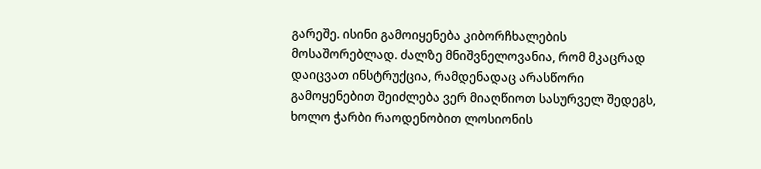გარეშე. ისინი გამოიყენება კიბორჩხალების მოსაშორებლად. ძალზე მნიშვნელოვანია, რომ მკაცრად დაიცვათ ინსტრუქცია, რამდენადაც არასწორი გამოყენებით შეიძლება ვერ მიაღწიოთ სასურველ შედეგს, ხოლო ჭარბი რაოდენობით ლოსიონის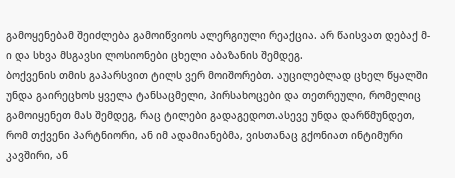გამოყენებამ შეიძლება გამოიწვიოს ალერგიული რეაქცია. არ წაისვათ დებაქ მ-ი და სხვა მსგავსი ლოსიონები ცხელი აბაზანის შემდეგ.
ბოქვენის თმის გაპარსვით ტილს ვერ მოიშორებთ. აუცილებლად ცხელ წყალში უნდა გაირეცხოს ყველა ტანსაცმელი, პირსახოცები და თეთრეული, რომელიც გამოიყენეთ მას შემდეგ, რაც ტილები გადაგედოთ.ასევე უნდა დარწმუნდეთ, რომ თქვენი პარტნიორი, ან იმ ადამიანებმა, ვისთანაც გქონიათ ინტიმური კავშირი, ან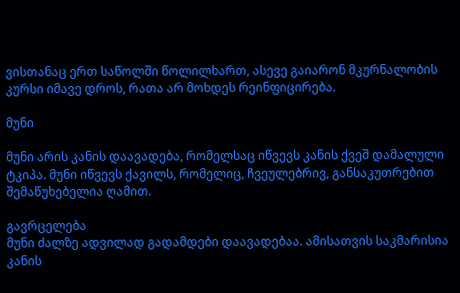ვისთანაც ერთ საწოლში წოლილხართ, ასევე გაიარონ მკურნალობის კურსი იმავე დროს, რათა არ მოხდეს რეინფიცირება.

მუნი

მუნი არის კანის დაავადება, რომელსაც იწვევს კანის ქვეშ დამალული ტკიპა. მუნი იწვევს ქავილს, რომელიც, ჩვეულებრივ, განსაკუთრებით შემაწუხებელია ღამით.

გავრცელება
მუნი ძალზე ადვილად გადამდები დაავადებაა. ამისათვის საკმარისია კანის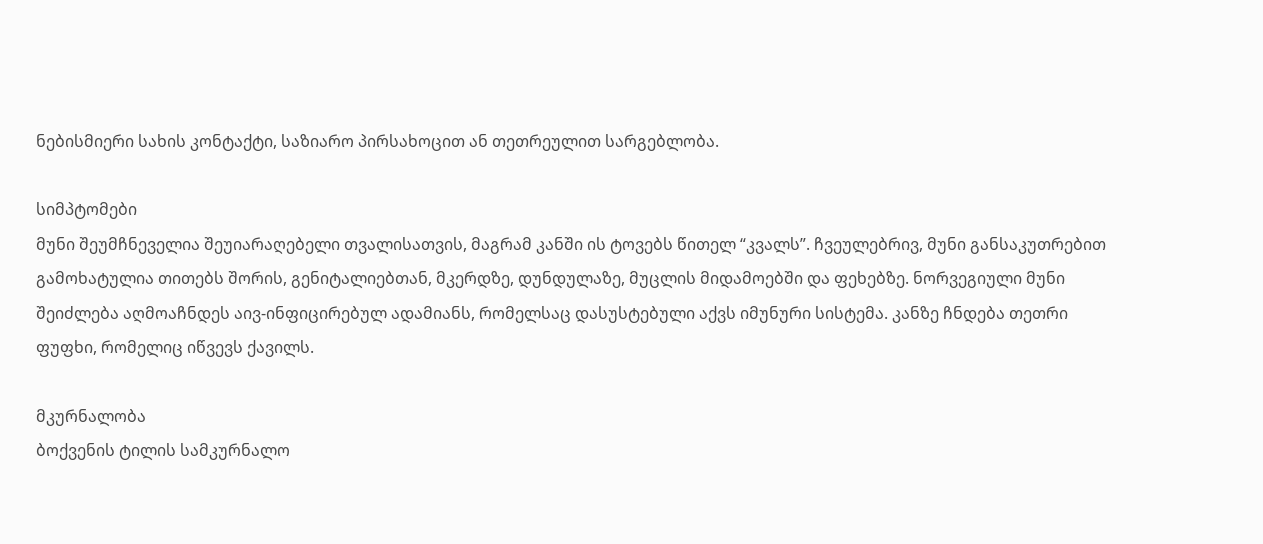ნებისმიერი სახის კონტაქტი, საზიარო პირსახოცით ან თეთრეულით სარგებლობა.

სიმპტომები
მუნი შეუმჩნეველია შეუიარაღებელი თვალისათვის, მაგრამ კანში ის ტოვებს წითელ “კვალს”. ჩვეულებრივ, მუნი განსაკუთრებით გამოხატულია თითებს შორის, გენიტალიებთან, მკერდზე, დუნდულაზე, მუცლის მიდამოებში და ფეხებზე. ნორვეგიული მუნი შეიძლება აღმოაჩნდეს აივ-ინფიცირებულ ადამიანს, რომელსაც დასუსტებული აქვს იმუნური სისტემა. კანზე ჩნდება თეთრი ფუფხი, რომელიც იწვევს ქავილს.

მკურნალობა
ბოქვენის ტილის სამკურნალო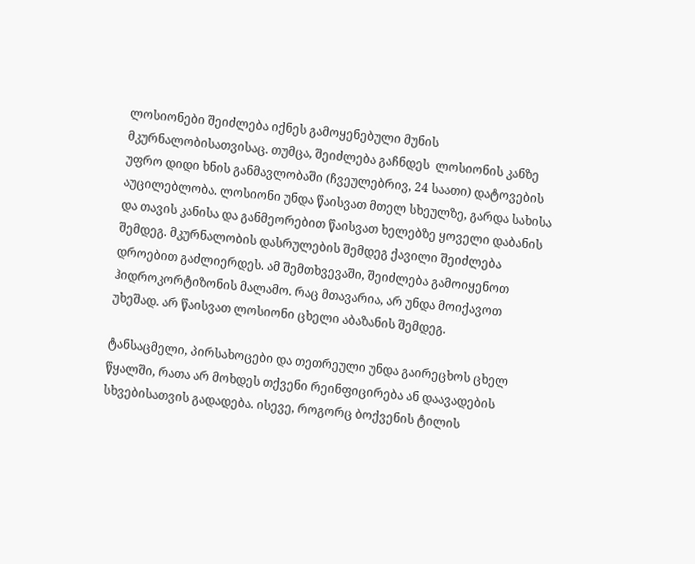ლოსიონები შეიძლება იქნეს გამოყენებული მუნის მკურნალობისათვისაც. თუმცა, შეიძლება გაჩნდეს  ლოსიონის კანზე უფრო დიდი ხნის განმავლობაში (ჩვეულებრივ, 24 საათი) დატოვების აუცილებლობა. ლოსიონი უნდა წაისვათ მთელ სხეულზე, გარდა სახისა და თავის კანისა და განმეორებით წაისვათ ხელებზე ყოველი დაბანის შემდეგ. მკურნალობის დასრულების შემდეგ ქავილი შეიძლება დროებით გაძლიერდეს. ამ შემთხვევაში, შეიძლება გამოიყენოთ ჰიდროკორტიზონის მალამო. რაც მთავარია, არ უნდა მოიქავოთ უხეშად. არ წაისვათ ლოსიონი ცხელი აბაზანის შემდეგ.

ტანსაცმელი, პირსახოცები და თეთრეული უნდა გაირეცხოს ცხელ წყალში, რათა არ მოხდეს თქვენი რეინფიცირება ან დაავადების სხვებისათვის გადადება. ისევე, როგორც ბოქვენის ტილის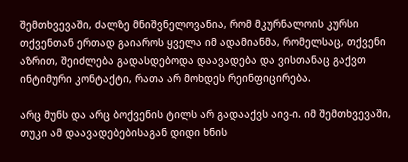შემთხვევაში, ძალზე მნიშვნელოვანია, რომ მკურნალოის კურსი თქვენთან ერთად გაიაროს ყველა იმ ადამიანმა, რომელსაც, თქვენი აზრით, შეიძლება გადასდებოდა დაავადება და ვისთანაც გაქვთ ინტიმური კონტაქტი, რათა არ მოხდეს რეინფიცირება.

არც მუნს და არც ბოქვენის ტილს არ გადააქვს აივ-ი. იმ შემთხვევაში, თუკი ამ დაავადებებისაგან დიდი ხნის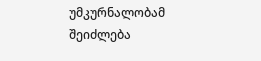უმკურნალობამ შეიძლება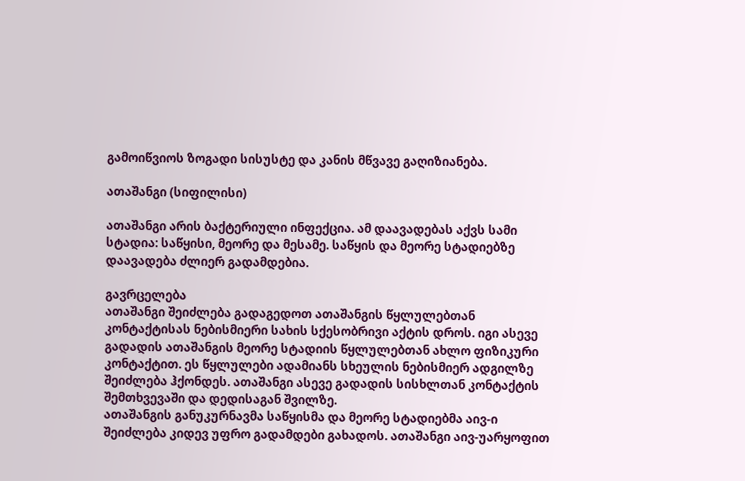გამოიწვიოს ზოგადი სისუსტე და კანის მწვავე გაღიზიანება.

ათაშანგი (სიფილისი)

ათაშანგი არის ბაქტერიული ინფექცია. ამ დაავადებას აქვს სამი სტადია: საწყისი, მეორე და მესამე. საწყის და მეორე სტადიებზე დაავადება ძლიერ გადამდებია.

გავრცელება
ათაშანგი შეიძლება გადაგედოთ ათაშანგის წყლულებთან კონტაქტისას ნებისმიერი სახის სქესობრივი აქტის დროს. იგი ასევე გადადის ათაშანგის მეორე სტადიის წყლულებთან ახლო ფიზიკური კონტაქტით. ეს წყლულები ადამიანს სხეულის ნებისმიერ ადგილზე შეიძლება ჰქონდეს. ათაშანგი ასევე გადადის სისხლთან კონტაქტის შემთხვევაში და დედისაგან შვილზე.
ათაშანგის განუკურნავმა საწყისმა და მეორე სტადიებმა აივ-ი შეიძლება კიდევ უფრო გადამდები გახადოს. ათაშანგი აივ-უარყოფით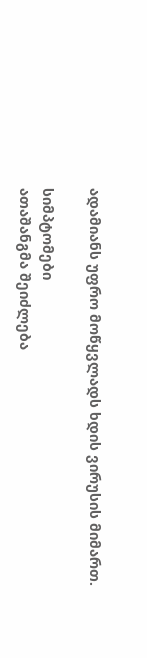ადამიანს უფრო მოწყვლადს ხდის ვირუსის მიმართ.

სიმპტომები
ათაშანგმა შეიძლება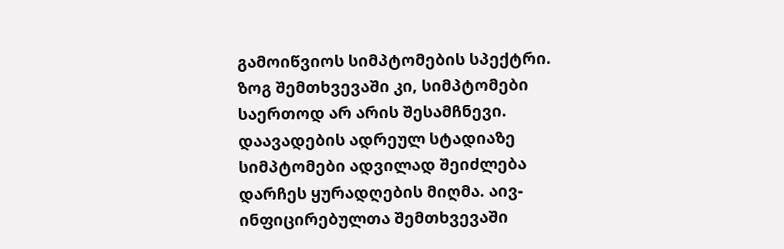გამოიწვიოს სიმპტომების სპექტრი. ზოგ შემთხვევაში კი, სიმპტომები საერთოდ არ არის შესამჩნევი. დაავადების ადრეულ სტადიაზე სიმპტომები ადვილად შეიძლება დარჩეს ყურადღების მიღმა. აივ-ინფიცირებულთა შემთხვევაში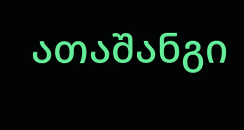ათაშანგი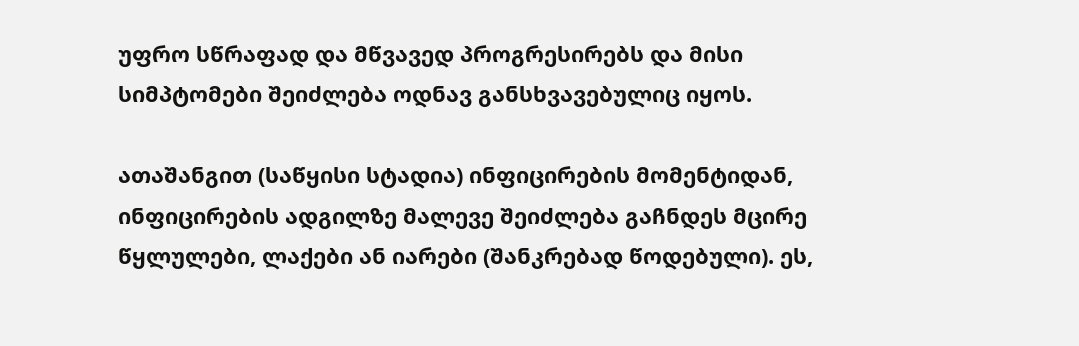უფრო სწრაფად და მწვავედ პროგრესირებს და მისი სიმპტომები შეიძლება ოდნავ განსხვავებულიც იყოს.

ათაშანგით (საწყისი სტადია) ინფიცირების მომენტიდან, ინფიცირების ადგილზე მალევე შეიძლება გაჩნდეს მცირე წყლულები, ლაქები ან იარები (შანკრებად წოდებული). ეს,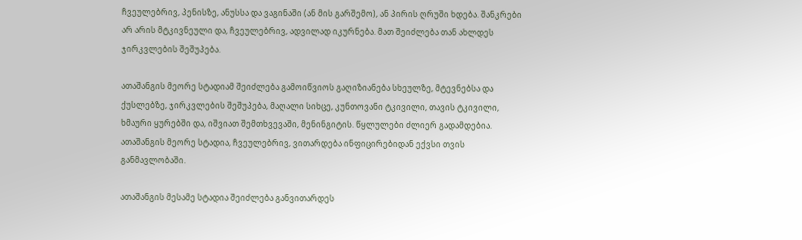ჩვეულებრივ, პენისზე, ანუსსა და ვაგინაში (ან მის გარშემო), ან პირის ღრუში ხდება. შანკრები არ არის მტკივნეული და, ჩვეულებრივ, ადვილად იკურნება. მათ შეიძლება თან ახლდეს ჯირკვლების შეშუპება.

ათაშანგის მეორე სტადიამ შეიძლება გამოიწვიოს გაღიზიანება სხეულზე, მტევნებსა და ქუსლებზე, ჯირკვლების შეშუპება, მაღალი სიხცე, კუნთოვანი ტკივილი, თავის ტკივილი, ხმაური ყურებში და, იშვიათ შემთხვევაში, მენინგიტის. წყლულები ძლიერ გადამდებია. ათაშანგის მეორე სტადია, ჩვეულებრივ, ვითარდება ინფიცირებიდან ექვსი თვის განმავლობაში.

ათაშანგის მესამე სტადია შეიძლება განვითარდეს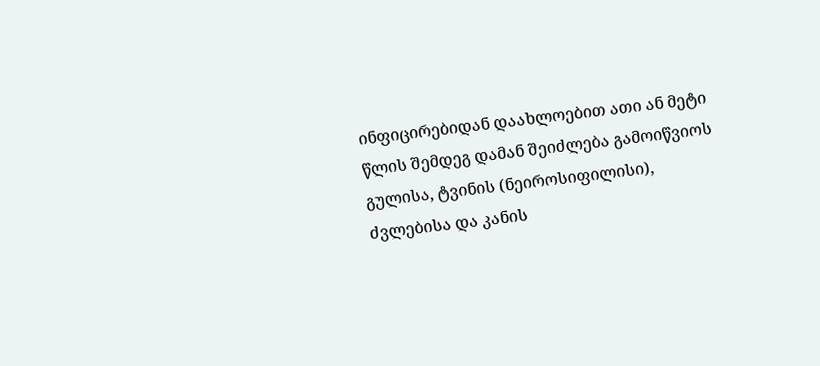ინფიცირებიდან დაახლოებით ათი ან მეტი წლის შემდეგ დამან შეიძლება გამოიწვიოს გულისა, ტვინის (ნეიროსიფილისი), ძვლებისა და კანის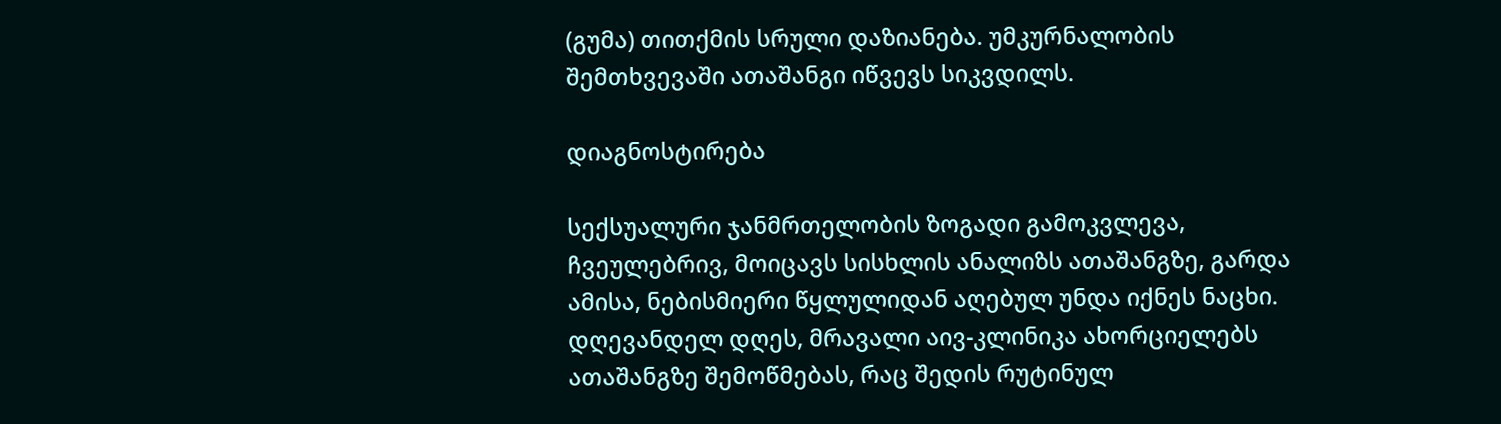(გუმა) თითქმის სრული დაზიანება. უმკურნალობის შემთხვევაში ათაშანგი იწვევს სიკვდილს.

დიაგნოსტირება

სექსუალური ჯანმრთელობის ზოგადი გამოკვლევა, ჩვეულებრივ, მოიცავს სისხლის ანალიზს ათაშანგზე, გარდა ამისა, ნებისმიერი წყლულიდან აღებულ უნდა იქნეს ნაცხი. დღევანდელ დღეს, მრავალი აივ-კლინიკა ახორციელებს ათაშანგზე შემოწმებას, რაც შედის რუტინულ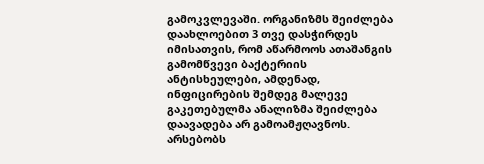გამოკვლევაში. ორგანიზმს შეიძლება დაახლოებით 3 თვე დასჭირდეს იმისათვის, რომ აწარმოოს ათაშანგის გამომწვევი ბაქტერიის ანტისხეულები, ამდენად, ინფიცირების შემდეგ მალევე გაკეთებულმა ანალიზმა შეიძლება დაავადება არ გამოამჟღავნოს. არსებობს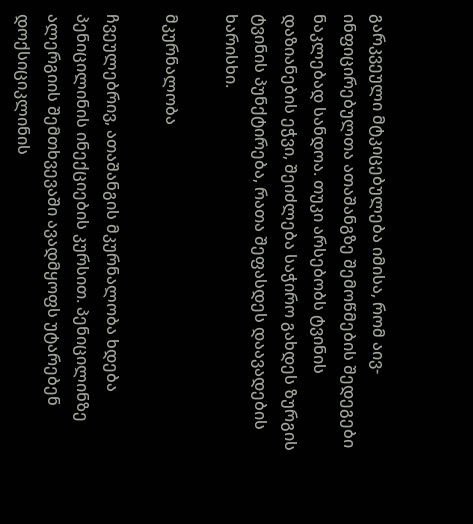გარკვეული მტკიცებულება იმისა, რომ აივ-ინფიცირებულთა ათაშანგზე შემოწმების შედეგები ნაკლებად სანდოა. თუკი არსებობს ტვინის დაზიანების ეჭვი, შეიძლება საჭირო გახდეს ზურგის ტვინის პუნქტირება, რათა შეფასდეს დაავადების ხარისხი.

მკურნალობა

ჩვეულებრივ, ათაშანგის მკურნალობა ხდება პენიცილინის ინექციების კურსით. პენიცილინზე ალერგიის შემთხვევაში ავადმყოფს უტარებენ დოქსიციკლინის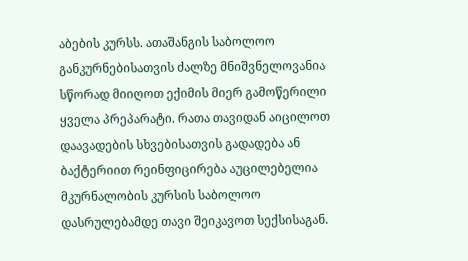აბების კურსს. ათაშანგის საბოლოო განკურნებისათვის ძალზე მნიშვნელოვანია სწორად მიიღოთ ექიმის მიერ გამოწერილი ყველა პრეპარატი. რათა თავიდან აიცილოთ დაავადების სხვებისათვის გადადება ან ბაქტერიით რეინფიცირება აუცილებელია მკურნალობის კურსის საბოლოო დასრულებამდე თავი შეიკავოთ სექსისაგან.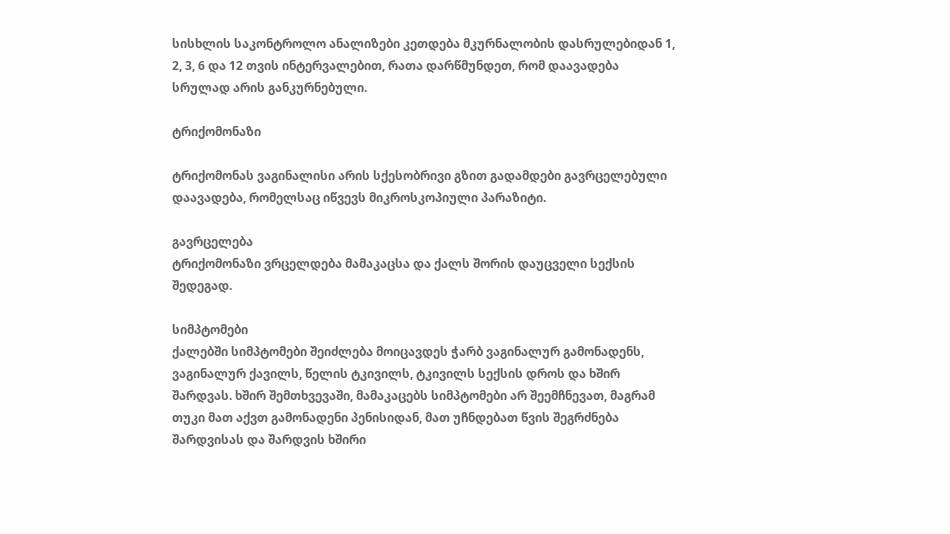სისხლის საკონტროლო ანალიზები კეთდება მკურნალობის დასრულებიდან 1, 2, 3, 6 და 12 თვის ინტერვალებით, რათა დარწმუნდეთ, რომ დაავადება სრულად არის განკურნებული.

ტრიქომონაზი

ტრიქომონას ვაგინალისი არის სქესობრივი გზით გადამდები გავრცელებული დაავადება, რომელსაც იწვევს მიკროსკოპიული პარაზიტი.

გავრცელება
ტრიქომონაზი ვრცელდება მამაკაცსა და ქალს შორის დაუცველი სექსის შედეგად.

სიმპტომები
ქალებში სიმპტომები შეიძლება მოიცავდეს ჭარბ ვაგინალურ გამონადენს, ვაგინალურ ქავილს, წელის ტკივილს, ტკივილს სექსის დროს და ხშირ შარდვას. ხშირ შემთხვევაში, მამაკაცებს სიმპტომები არ შეემჩნევათ, მაგრამ თუკი მათ აქვთ გამონადენი პენისიდან, მათ უჩნდებათ წვის შეგრძნება შარდვისას და შარდვის ხშირი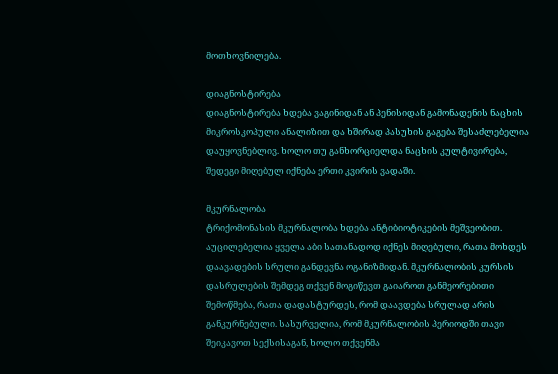მოთხოვნილება.

დიაგნოსტირება
დიაგნოსტირება ხდება ვაგინიდან ან პენისიდან გამონადენის ნაცხის მიკროსკოპული ანალიზით და ხშირად პასუხის გაგება შესაძლებელია დაუყოვნებლივ. ხოლო თუ განხორციელდა ნაცხის კულტივირება, შედეგი მიღებულ იქნება ერთი კვირის ვადაში.

მკურნალობა
ტრიქომონასის მკურნალობა ხდება ანტიბიოტიკების მეშვეობით. აუცილებელია ყველა აბი სათანადოდ იქნეს მიღებული, რათა მოხდეს დაავადების სრული განდევნა ოგანიზმიდან. მკურნალობის კურსის დასრულების შემდეგ თქვენ მოგიწევთ გაიაროთ განმეორებითი შემოწმება, რათა დადასტურდეს, რომ დაავდება სრულად არის განკურნებული. სასურველია, რომ მკურნალობის პერიოდში თავი შეიკავოთ სექსისაგან, ხოლო თქვენმა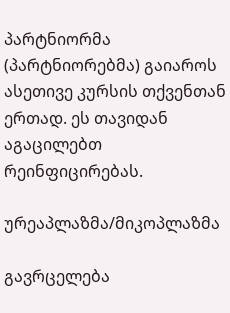პარტნიორმა (პარტნიორებმა) გაიაროს ასეთივე კურსის თქვენთან ერთად. ეს თავიდან აგაცილებთ რეინფიცირებას.

ურეაპლაზმა/მიკოპლაზმა

გავრცელება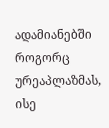ადამიანებში როგორც ურეაპლაზმას, ისე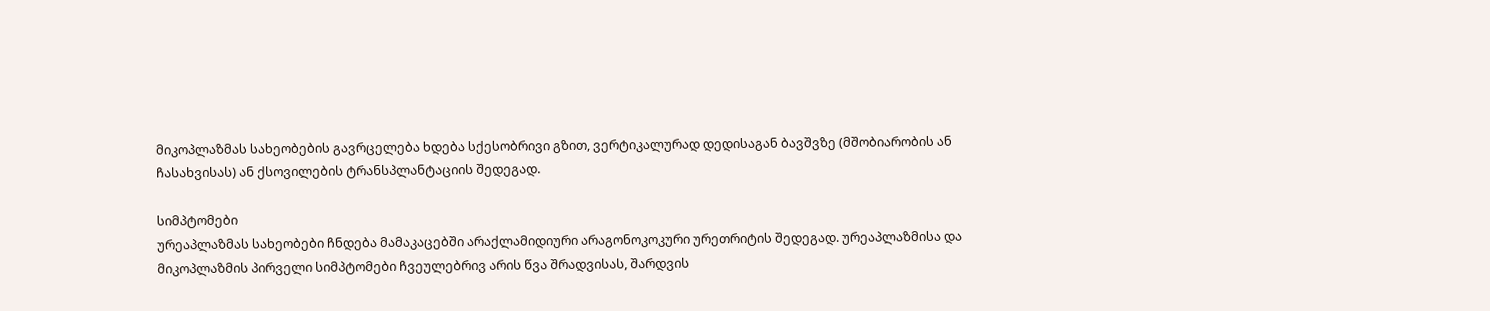მიკოპლაზმას სახეობების გავრცელება ხდება სქესობრივი გზით, ვერტიკალურად დედისაგან ბავშვზე (მშობიარობის ან ჩასახვისას) ან ქსოვილების ტრანსპლანტაციის შედეგად.

სიმპტომები
ურეაპლაზმას სახეობები ჩნდება მამაკაცებში არაქლამიდიური არაგონოკოკური ურეთრიტის შედეგად. ურეაპლაზმისა და მიკოპლაზმის პირველი სიმპტომები ჩვეულებრივ არის წვა შრადვისას, შარდვის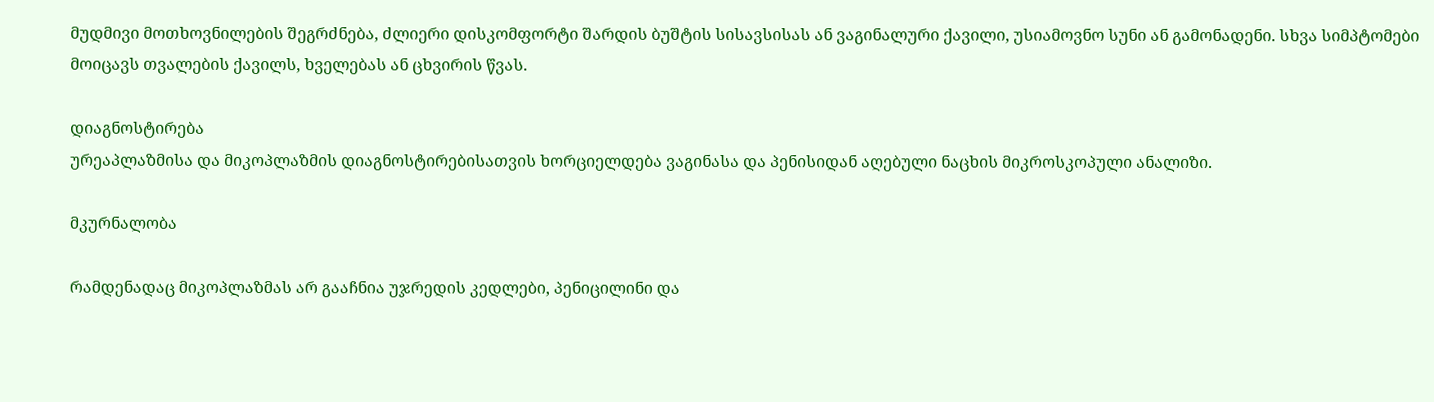მუდმივი მოთხოვნილების შეგრძნება, ძლიერი დისკომფორტი შარდის ბუშტის სისავსისას ან ვაგინალური ქავილი, უსიამოვნო სუნი ან გამონადენი. სხვა სიმპტომები მოიცავს თვალების ქავილს, ხველებას ან ცხვირის წვას.

დიაგნოსტირება
ურეაპლაზმისა და მიკოპლაზმის დიაგნოსტირებისათვის ხორციელდება ვაგინასა და პენისიდან აღებული ნაცხის მიკროსკოპული ანალიზი.

მკურნალობა

რამდენადაც მიკოპლაზმას არ გააჩნია უჯრედის კედლები, პენიცილინი და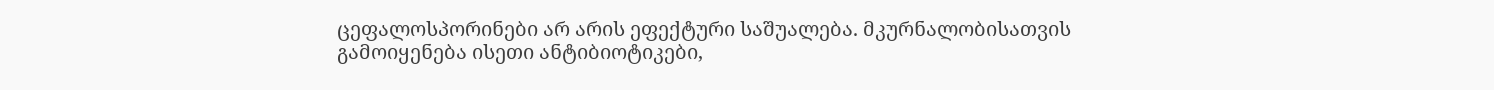ცეფალოსპორინები არ არის ეფექტური საშუალება. მკურნალობისათვის გამოიყენება ისეთი ანტიბიოტიკები,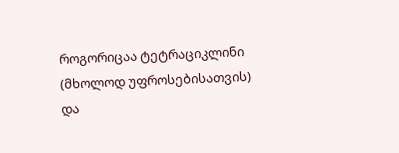როგორიცაა ტეტრაციკლინი (მხოლოდ უფროსებისათვის) და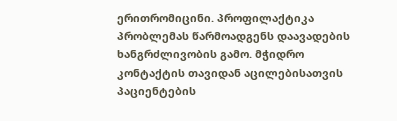ერითრომიცინი. პროფილაქტიკა პრობლემას წარმოადგენს დაავადების ხანგრძლივობის გამო. მჭიდრო კონტაქტის თავიდან აცილებისათვის პაციენტების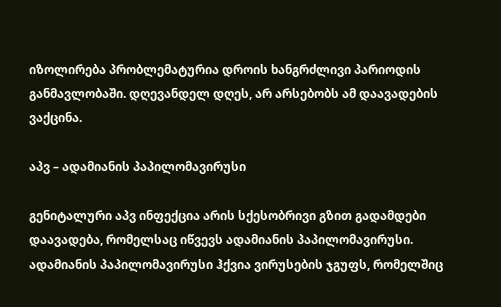იზოლირება პრობლემატურია დროის ხანგრძლივი პარიოდის განმავლობაში. დღევანდელ დღეს, არ არსებობს ამ დაავადების ვაქცინა.

აპვ – ადამიანის პაპილომავირუსი

გენიტალური აპვ ინფექცია არის სქესობრივი გზით გადამდები დაავადება, რომელსაც იწვევს ადამიანის პაპილომავირუსი. ადამიანის პაპილომავირუსი ჰქვია ვირუსების ჯგუფს, რომელშიც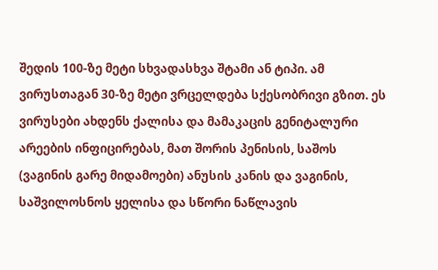შედის 100-ზე მეტი სხვადასხვა შტამი ან ტიპი. ამ ვირუსთაგან 30-ზე მეტი ვრცელდება სქესობრივი გზით. ეს ვირუსები ახდენს ქალისა და მამაკაცის გენიტალური არეების ინფიცირებას, მათ შორის პენისის, საშოს (ვაგინის გარე მიდამოები) ანუსის კანის და ვაგინის, საშვილოსნოს ყელისა და სწორი ნაწლავის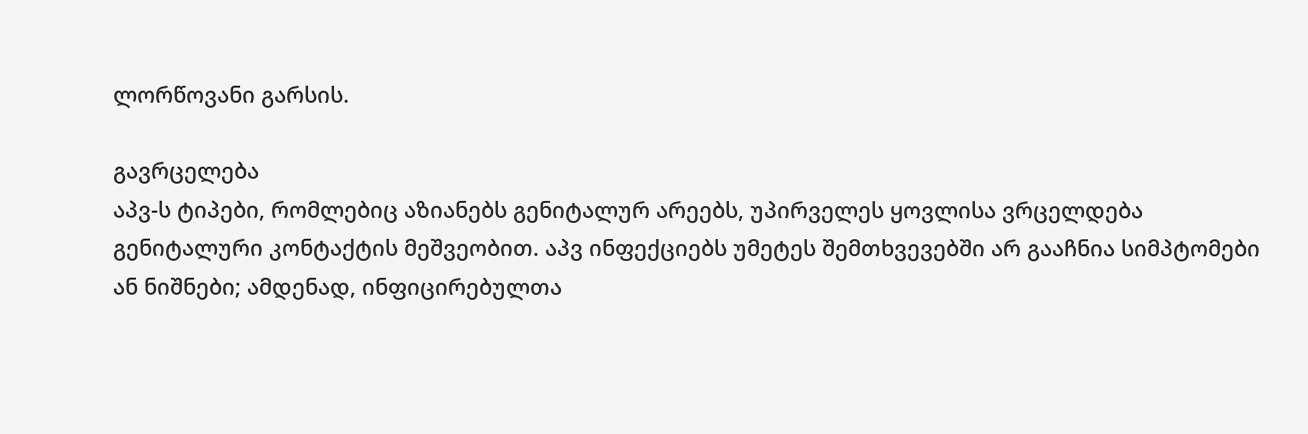ლორწოვანი გარსის.

გავრცელება
აპვ-ს ტიპები, რომლებიც აზიანებს გენიტალურ არეებს, უპირველეს ყოვლისა ვრცელდება გენიტალური კონტაქტის მეშვეობით. აპვ ინფექციებს უმეტეს შემთხვევებში არ გააჩნია სიმპტომები ან ნიშნები; ამდენად, ინფიცირებულთა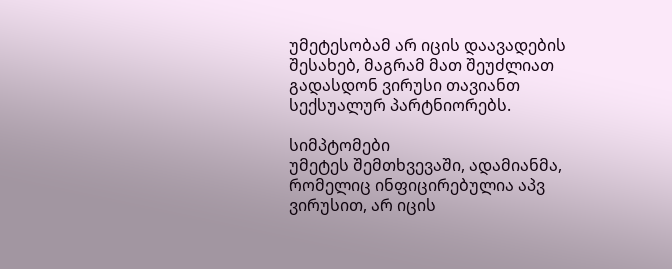უმეტესობამ არ იცის დაავადების შესახებ, მაგრამ მათ შეუძლიათ გადასდონ ვირუსი თავიანთ სექსუალურ პარტნიორებს.

სიმპტომები
უმეტეს შემთხვევაში, ადამიანმა, რომელიც ინფიცირებულია აპვ ვირუსით, არ იცის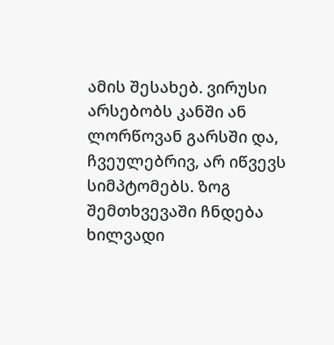ამის შესახებ. ვირუსი არსებობს კანში ან ლორწოვან გარსში და, ჩვეულებრივ, არ იწვევს სიმპტომებს. ზოგ შემთხვევაში ჩნდება ხილვადი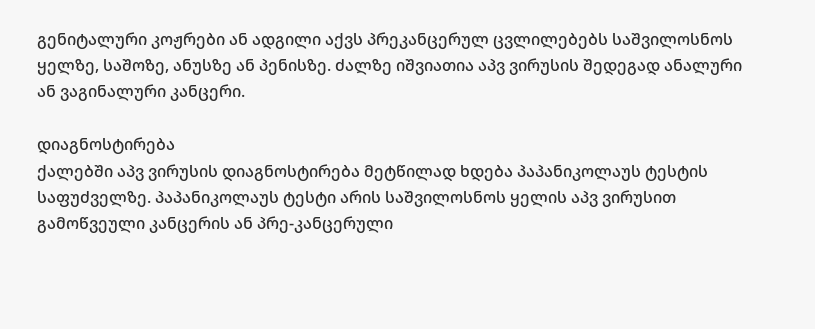გენიტალური კოჟრები ან ადგილი აქვს პრეკანცერულ ცვლილებებს საშვილოსნოს ყელზე, საშოზე, ანუსზე ან პენისზე. ძალზე იშვიათია აპვ ვირუსის შედეგად ანალური ან ვაგინალური კანცერი.

დიაგნოსტირება
ქალებში აპვ ვირუსის დიაგნოსტირება მეტწილად ხდება პაპანიკოლაუს ტესტის საფუძველზე. პაპანიკოლაუს ტესტი არის საშვილოსნოს ყელის აპვ ვირუსით გამოწვეული კანცერის ან პრე-კანცერული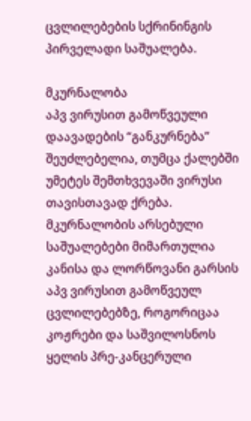ცვლილებების სქრინინგის პირველადი საშუალება.

მკურნალობა
აპვ ვირუსით გამოწვეული დაავადების “განკურნება” შეუძლებელია, თუმცა ქალებში უმეტეს შემთხვევაში ვირუსი თავისთავად ქრება. მკურნალობის არსებული საშუალებები მიმართულია კანისა და ლორწოვანი გარსის აპვ ვირუსით გამოწვეულ ცვლილებებზე, როგორიცაა კოჟრები და საშვილოსნოს ყელის პრე-კანცერული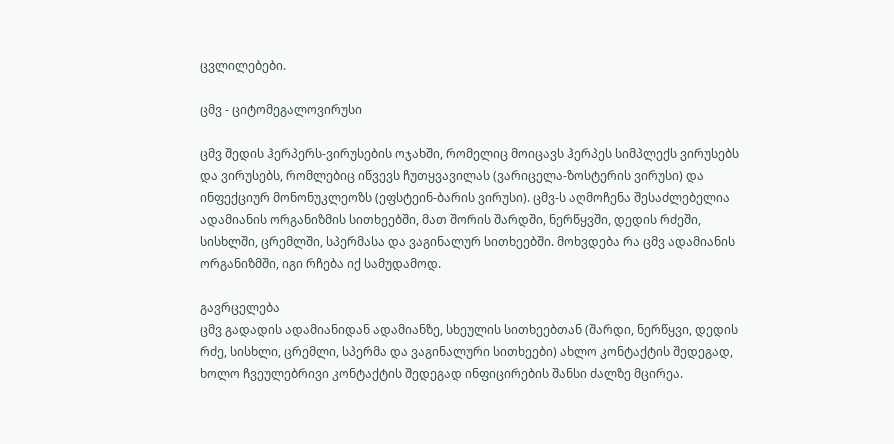ცვლილებები.

ცმვ - ციტომეგალოვირუსი

ცმვ შედის ჰერპერს-ვირუსების ოჯახში, რომელიც მოიცავს ჰერპეს სიმპლექს ვირუსებს და ვირუსებს, რომლებიც იწვევს ჩუთყვავილას (ვარიცელა-ზოსტერის ვირუსი) და ინფექციურ მონონუკლეოზს (ეფსტეინ-ბარის ვირუსი). ცმვ-ს აღმოჩენა შესაძლებელია ადამიანის ორგანიზმის სითხეებში, მათ შორის შარდში, ნერწყვში, დედის რძეში, სისხლში, ცრემლში, სპერმასა და ვაგინალურ სითხეებში. მოხვდება რა ცმვ ადამიანის ორგანიზმში, იგი რჩება იქ სამუდამოდ.

გავრცელება
ცმვ გადადის ადამიანიდან ადამიანზე, სხეულის სითხეებთან (შარდი, ნერწყვი, დედის რძე, სისხლი, ცრემლი, სპერმა და ვაგინალური სითხეები) ახლო კონტაქტის შედეგად, ხოლო ჩვეულებრივი კონტაქტის შედეგად ინფიცირების შანსი ძალზე მცირეა.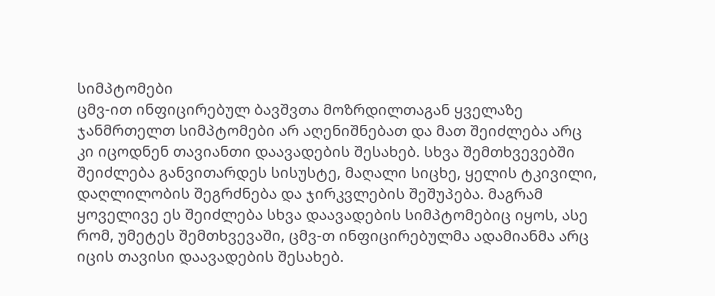სიმპტომები
ცმვ-ით ინფიცირებულ ბავშვთა მოზრდილთაგან ყველაზე ჯანმრთელთ სიმპტომები არ აღენიშნებათ და მათ შეიძლება არც კი იცოდნენ თავიანთი დაავადების შესახებ. სხვა შემთხვევებში შეიძლება განვითარდეს სისუსტე, მაღალი სიცხე, ყელის ტკივილი, დაღლილობის შეგრძნება და ჯირკვლების შეშუპება. მაგრამ ყოველივე ეს შეიძლება სხვა დაავადების სიმპტომებიც იყოს, ასე რომ, უმეტეს შემთხვევაში, ცმვ-თ ინფიცირებულმა ადამიანმა არც იცის თავისი დაავადების შესახებ.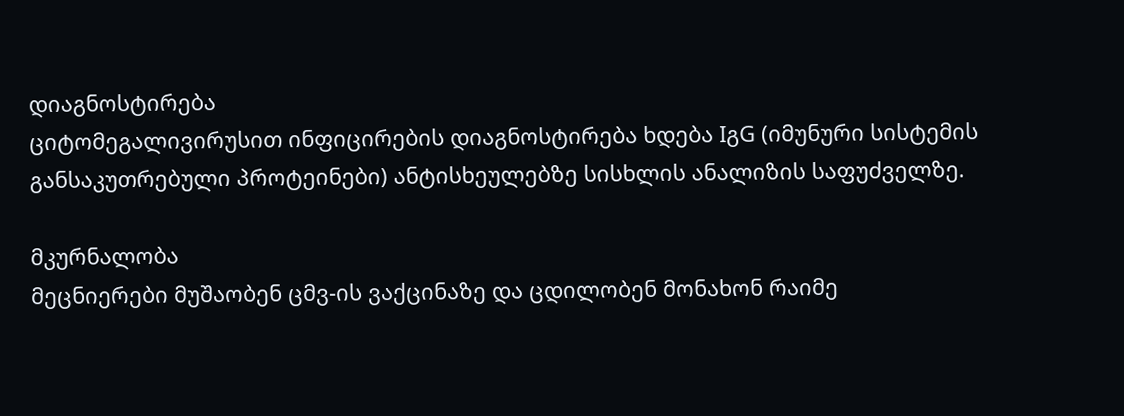დიაგნოსტირება
ციტომეგალივირუსით ინფიცირების დიაგნოსტირება ხდება IგG (იმუნური სისტემის განსაკუთრებული პროტეინები) ანტისხეულებზე სისხლის ანალიზის საფუძველზე.

მკურნალობა
მეცნიერები მუშაობენ ცმვ-ის ვაქცინაზე და ცდილობენ მონახონ რაიმე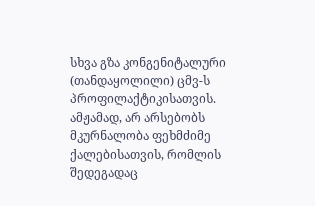სხვა გზა კონგენიტალური (თანდაყოლილი) ცმვ-ს პროფილაქტიკისათვის. ამჟამად, არ არსებობს მკურნალობა ფეხმძიმე ქალებისათვის, რომლის შედეგადაც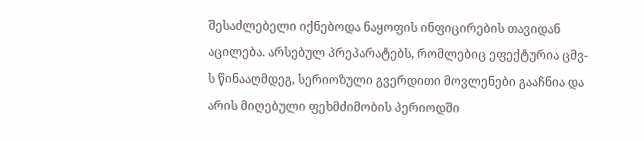შესაძლებელი იქნებოდა ნაყოფის ინფიცირების თავიდან აცილება. არსებულ პრეპარატებს, რომლებიც ეფექტურია ცმვ-ს წინააღმდეგ, სერიოზული გვერდითი მოვლენები გააჩნია და არის მიღებული ფეხმძიმობის პერიოდში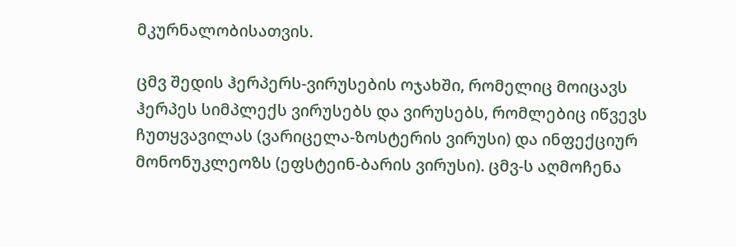მკურნალობისათვის.

ცმვ შედის ჰერპერს-ვირუსების ოჯახში, რომელიც მოიცავს ჰერპეს სიმპლექს ვირუსებს და ვირუსებს, რომლებიც იწვევს ჩუთყვავილას (ვარიცელა-ზოსტერის ვირუსი) და ინფექციურ მონონუკლეოზს (ეფსტეინ-ბარის ვირუსი). ცმვ-ს აღმოჩენა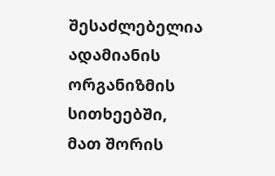შესაძლებელია ადამიანის ორგანიზმის სითხეებში, მათ შორის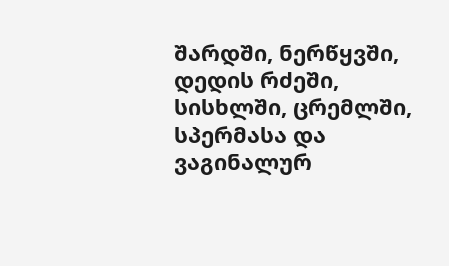შარდში, ნერწყვში, დედის რძეში, სისხლში, ცრემლში, სპერმასა და ვაგინალურ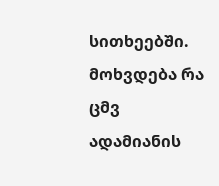სითხეებში. მოხვდება რა ცმვ ადამიანის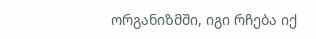ორგანიზმში, იგი რჩება იქ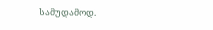სამუდამოდ.